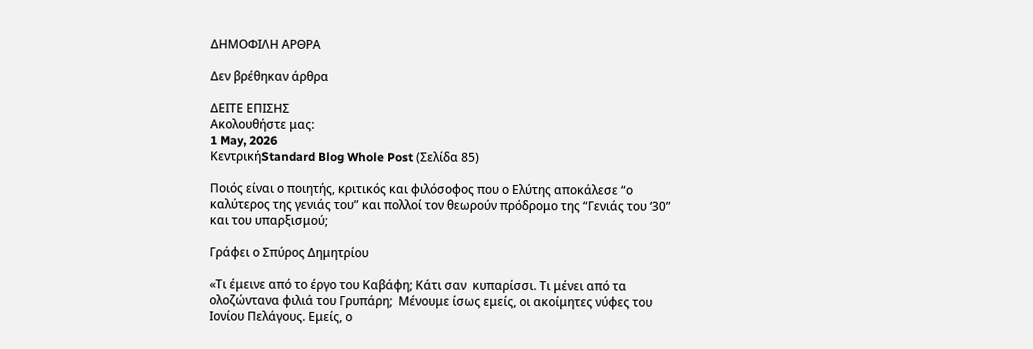ΔΗΜΟΦΙΛΗ ΑΡΘΡΑ

Δεν βρέθηκαν άρθρα

ΔΕΙΤΕ ΕΠΙΣΗΣ
Ακολουθήστε μας:
1 May, 2026
ΚεντρικήStandard Blog Whole Post (Σελίδα 85)

Ποιός είναι ο ποιητής, κριτικός και φιλόσοφος που ο Ελύτης αποκάλεσε “ο καλύτερος της γενιάς του” και πολλοί τον θεωρούν πρόδρομο της “Γενιάς του ‘30” και του υπαρξισμού;

Γράφει ο Σπύρος Δημητρίου

«Τι έμεινε από το έργο του Καβάφη; Κάτι σαν  κυπαρίσσι. Τι μένει από τα ολοζώντανα φιλιά του Γρυπάρη;  Μένουμε ίσως εμείς, οι ακοίμητες νύφες του Ιονίου Πελάγους. Εμείς, ο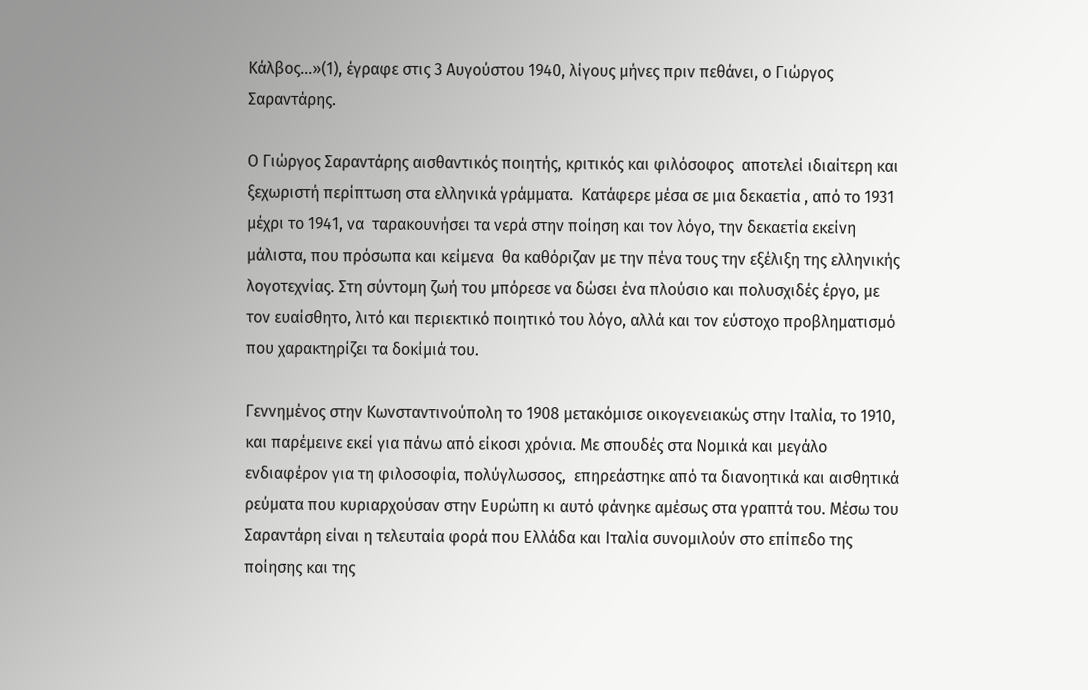Κάλβος…»(1), έγραφε στις 3 Αυγούστου 1940, λίγους μήνες πριν πεθάνει, ο Γιώργος Σαραντάρης.

Ο Γιώργος Σαραντάρης αισθαντικός ποιητής, κριτικός και φιλόσοφος  αποτελεί ιδιαίτερη και ξεχωριστή περίπτωση στα ελληνικά γράμματα.  Κατάφερε μέσα σε μια δεκαετία , από το 1931 μέχρι το 1941, να  ταρακουνήσει τα νερά στην ποίηση και τον λόγο, την δεκαετία εκείνη μάλιστα, που πρόσωπα και κείμενα  θα καθόριζαν με την πένα τους την εξέλιξη της ελληνικής  λογοτεχνίας. Στη σύντομη ζωή του μπόρεσε να δώσει ένα πλούσιο και πολυσχιδές έργο, με τον ευαίσθητο, λιτό και περιεκτικό ποιητικό του λόγο, αλλά και τον εύστοχο προβληματισμό που χαρακτηρίζει τα δοκίμιά του.

Γεννημένος στην Κωνσταντινούπολη το 1908 μετακόμισε οικογενειακώς στην Ιταλία, το 1910,  και παρέμεινε εκεί για πάνω από είκοσι χρόνια. Με σπουδές στα Νομικά και μεγάλο ενδιαφέρον για τη φιλοσοφία, πολύγλωσσος,  επηρεάστηκε από τα διανοητικά και αισθητικά ρεύματα που κυριαρχούσαν στην Ευρώπη κι αυτό φάνηκε αμέσως στα γραπτά του. Μέσω του Σαραντάρη είναι η τελευταία φορά που Ελλάδα και Ιταλία συνομιλούν στο επίπεδο της ποίησης και της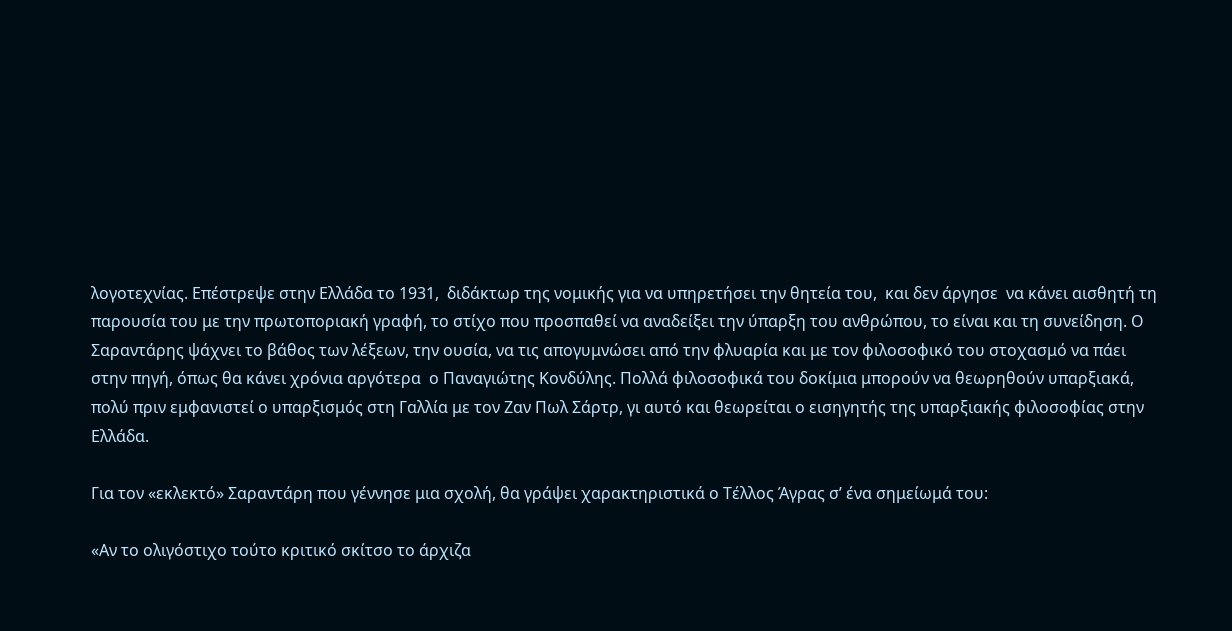λογοτεχνίας. Επέστρεψε στην Ελλάδα το 1931,  διδάκτωρ της νομικής για να υπηρετήσει την θητεία του,  και δεν άργησε  να κάνει αισθητή τη παρουσία του με την πρωτοποριακή γραφή, το στίχο που προσπαθεί να αναδείξει την ύπαρξη του ανθρώπου, το είναι και τη συνείδηση. Ο Σαραντάρης ψάχνει το βάθος των λέξεων, την ουσία, να τις απογυμνώσει από την φλυαρία και με τον φιλοσοφικό του στοχασμό να πάει  στην πηγή, όπως θα κάνει χρόνια αργότερα  ο Παναγιώτης Κονδύλης. Πολλά φιλοσοφικά του δοκίμια μπορούν να θεωρηθούν υπαρξιακά, πολύ πριν εμφανιστεί ο υπαρξισμός στη Γαλλία με τον Ζαν Πωλ Σάρτρ, γι αυτό και θεωρείται ο εισηγητής της υπαρξιακής φιλοσοφίας στην Ελλάδα.

Για τον «εκλεκτό» Σαραντάρη που γέννησε μια σχολή, θα γράψει χαρακτηριστικά ο Τέλλος Άγρας σ’ ένα σημείωμά του:

«Αν το ολιγόστιχο τούτο κριτικό σκίτσο το άρχιζα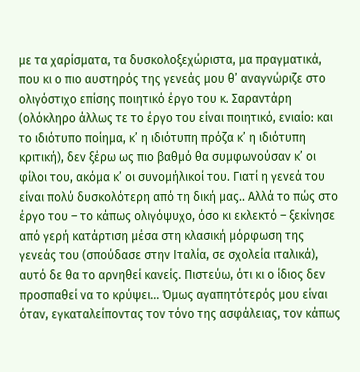με τα χαρίσματα, τα δυσκολοξεχώριστα, μα πραγματικά, που κι ο πιο αυστηρός της γενεάς μου θ’ αναγνώριζε στο ολιγόστιχο επίσης ποιητικό έργο του κ. Σαραντάρη (ολόκληρο άλλως τε το έργο του είναι ποιητικό, ενιαίο: και το ιδιότυπο ποίημα, κ’ η ιδιότυπη πρόζα κ’ η ιδιότυπη κριτική), δεν ξέρω ως πιο βαθμό θα συμφωνούσαν κ’ οι φίλοι του, ακόμα κ’ οι συνομήλικοί του. Γιατί η γενεά του είναι πολύ δυσκολότερη από τη δική μας.. Αλλά το πώς στο έργο του – το κάπως ολιγόψυχο, όσο κι εκλεκτό – ξεκίνησε από γερή κατάρτιση μέσα στη κλασική μόρφωση της γενεάς του (σπούδασε στην Ιταλία, σε σχολεία ιταλικά), αυτό δε θα το αρνηθεί κανείς. Πιστεύω, ότι κι ο ίδιος δεν προσπαθεί να το κρύψει… Όμως αγαπητότερός μου είναι όταν, εγκαταλείποντας τον τόνο της ασφάλειας, τον κάπως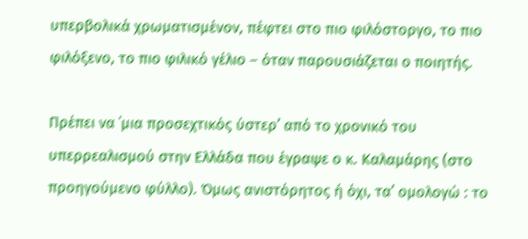υπερβολικά χρωματισμένον, πέφτει στο πιο φιλόστοργο, το πιο φιλόξενο, το πιο φιλικό γέλιο – όταν παρουσιάζεται ο ποιητής.

Πρέπει να ΄μια προσεχτικός ύστερ’ από το χρονικό του υπερρεαλισμού στην Ελλάδα που έγραψε ο κ. Καλαμάρης (στο προηγούμενο φύλλο). Όμως ανιστόρητος ή όχι, τα’ ομολογώ : το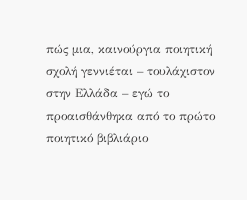πώς μια, καινούργια ποιητική σχολή γεννιέται – τουλάχιστον στην Ελλάδα – εγώ το προαισθάνθηκα από το πρώτο ποιητικό βιβλιάριο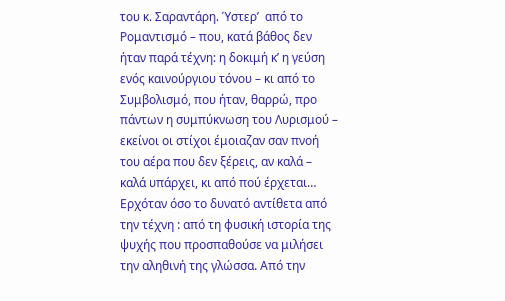του κ. Σαραντάρη. Ύστερ’  από το Ρομαντισμό – που, κατά βάθος δεν ήταν παρά τέχνη: η δοκιμή κ’ η γεύση ενός καινούργιου τόνου – κι από το Συμβολισμό, που ήταν, θαρρώ, προ πάντων η συμπύκνωση του Λυρισμού – εκείνοι οι στίχοι έμοιαζαν σαν πνοή του αέρα που δεν ξέρεις, αν καλά – καλά υπάρχει, κι από πού έρχεται… Ερχόταν όσο το δυνατό αντίθετα από την τέχνη : από τη φυσική ιστορία της ψυχής που προσπαθούσε να μιλήσει την αληθινή της γλώσσα. Από την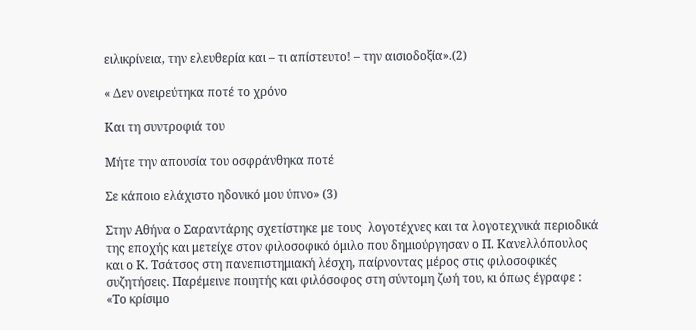ειλικρίνεια, την ελευθερία και – τι απίστευτο! – την αισιοδοξία».(2)

« Δεν ονειρεύτηκα ποτέ το χρόνο

Και τη συντροφιά του

Μήτε την απουσία του οσφράνθηκα ποτέ

Σε κάποιο ελάχιστο ηδονικό μου ύπνο» (3)

Στην Αθήνα ο Σαραντάρης σχετίστηκε με τους  λογοτέχνες και τα λογοτεχνικά περιοδικά  της εποχής και μετείχε στον φιλοσοφικό όμιλο που δημιούργησαν ο Π. Κανελλόπουλος και ο Κ. Τσάτσος στη πανεπιστημιακή λέσχη, παίρνοντας μέρος στις φιλοσοφικές συζητήσεις. Παρέμεινε ποιητής και φιλόσοφος στη σύντομη ζωή του, κι όπως έγραφε : «Το κρίσιμο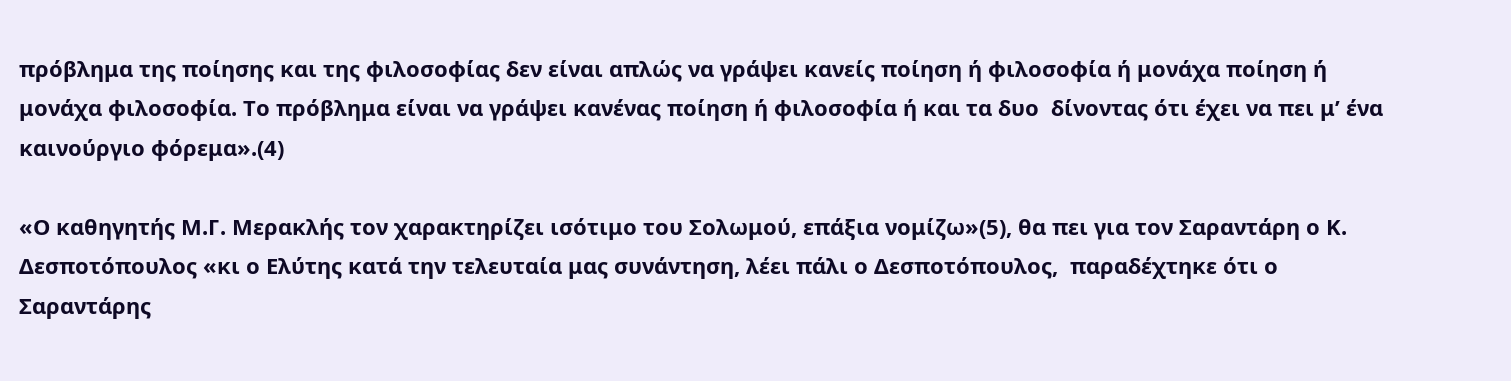πρόβλημα της ποίησης και της φιλοσοφίας δεν είναι απλώς να γράψει κανείς ποίηση ή φιλοσοφία ή μονάχα ποίηση ή μονάχα φιλοσοφία. Το πρόβλημα είναι να γράψει κανένας ποίηση ή φιλοσοφία ή και τα δυο  δίνοντας ότι έχει να πει μ’ ένα καινούργιο φόρεμα».(4)

«Ο καθηγητής Μ.Γ. Μερακλής τον χαρακτηρίζει ισότιμο του Σολωμού, επάξια νομίζω»(5), θα πει για τον Σαραντάρη ο Κ. Δεσποτόπουλος «κι ο Ελύτης κατά την τελευταία μας συνάντηση, λέει πάλι ο Δεσποτόπουλος,  παραδέχτηκε ότι ο Σαραντάρης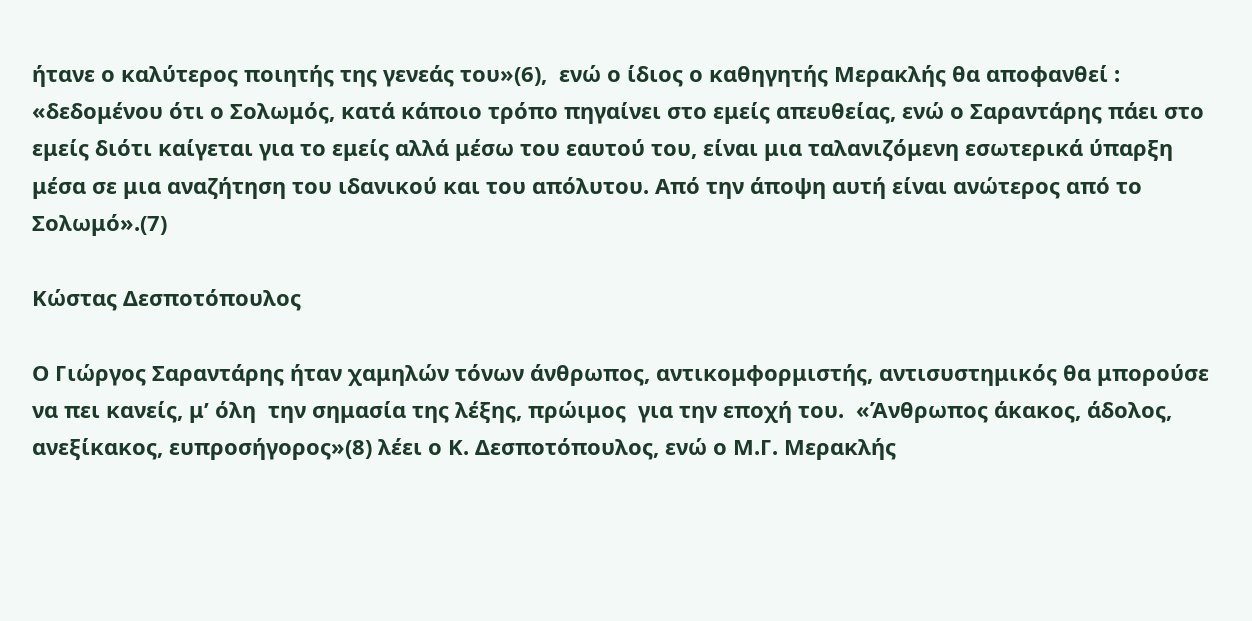ήτανε ο καλύτερος ποιητής της γενεάς του»(6),  ενώ ο ίδιος ο καθηγητής Μερακλής θα αποφανθεί : «δεδομένου ότι ο Σολωμός, κατά κάποιο τρόπο πηγαίνει στο εμείς απευθείας, ενώ ο Σαραντάρης πάει στο εμείς διότι καίγεται για το εμείς αλλά μέσω του εαυτού του, είναι μια ταλανιζόμενη εσωτερικά ύπαρξη μέσα σε μια αναζήτηση του ιδανικού και του απόλυτου. Από την άποψη αυτή είναι ανώτερος από το Σολωμό».(7)

Κώστας Δεσποτόπουλος

Ο Γιώργος Σαραντάρης ήταν χαμηλών τόνων άνθρωπος, αντικομφορμιστής, αντισυστημικός θα μπορούσε να πει κανείς, μ’ όλη  την σημασία της λέξης, πρώιμος  για την εποχή του.  «Άνθρωπος άκακος, άδολος, ανεξίκακος, ευπροσήγορος»(8) λέει ο Κ. Δεσποτόπουλος, ενώ ο Μ.Γ. Μερακλής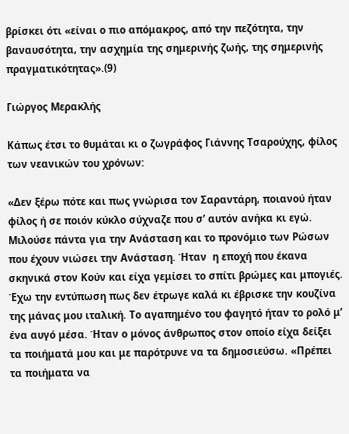βρίσκει ότι «είναι ο πιο απόμακρος, από την πεζότητα, την βαναυσότητα, την ασχημία της σημερινής ζωής, της σημερινής πραγματικότητας».(9)

Γιώργος Μερακλής

Κάπως έτσι το θυμάται κι ο ζωγράφος Γιάννης Τσαρούχης, φίλος των νεανικών του χρόνων:

«Δεν ξέρω πότε και πως γνώρισα τον Σαραντάρη, ποιανού ήταν φίλος ή σε ποιόν κύκλο σύχναζε που σ’ αυτόν ανήκα κι εγώ. Μιλούσε πάντα για την Ανάσταση και το προνόμιο των Ρώσων που έχουν νιώσει την Ανάσταση. Ήταν  η εποχή που έκανα σκηνικά στον Κούν και είχα γεμίσει το σπίτι βρώμες και μπογιές. Έχω την εντύπωση πως δεν έτρωγε καλά κι έβρισκε την κουζίνα της μάνας μου ιταλική. Το αγαπημένο του φαγητό ήταν το ρολό μ’ ένα αυγό μέσα. Ήταν ο μόνος άνθρωπος στον οποίο είχα δείξει τα ποιήματά μου και με παρότρυνε να τα δημοσιεύσω. «Πρέπει τα ποιήματα να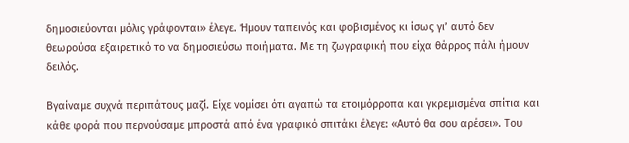δημοσιεύονται μόλις γράφονται» έλεγε. Ήμουν ταπεινός και φοβισμένος κι ίσως γι’ αυτό δεν θεωρούσα εξαιρετικό το να δημοσιεύσω ποιήματα. Με τη ζωγραφική που είχα θάρρος πάλι ήμουν δειλός.

Βγαίναμε συχνά περιπάτους μαζί. Είχε νομίσει ότι αγαπώ τα ετοιμόρροπα και γκρεμισμένα σπίτια και κάθε φορά που περνούσαμε μπροστά από ένα γραφικό σπιτάκι έλεγε: «Αυτό θα σου αρέσει». Του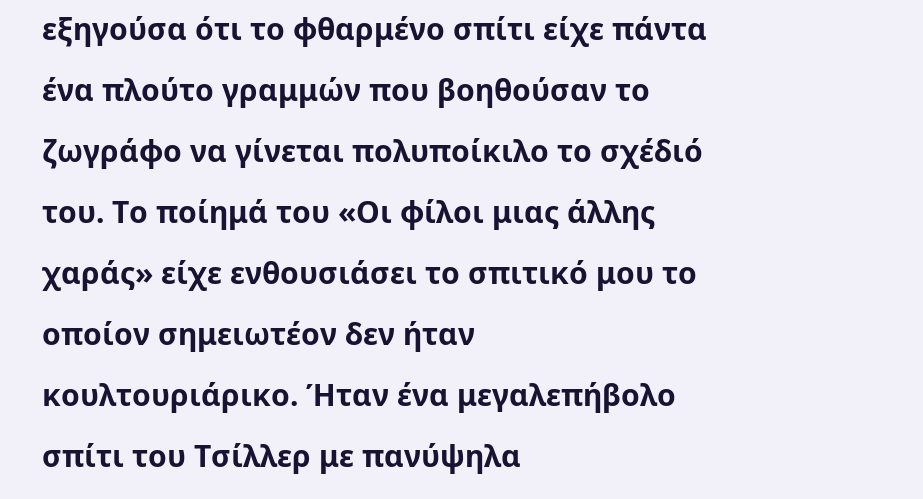εξηγούσα ότι το φθαρμένο σπίτι είχε πάντα  ένα πλούτο γραμμών που βοηθούσαν το ζωγράφο να γίνεται πολυποίκιλο το σχέδιό του. Το ποίημά του «Οι φίλοι μιας άλλης χαράς» είχε ενθουσιάσει το σπιτικό μου το οποίον σημειωτέον δεν ήταν κουλτουριάρικο. Ήταν ένα μεγαλεπήβολο σπίτι του Τσίλλερ με πανύψηλα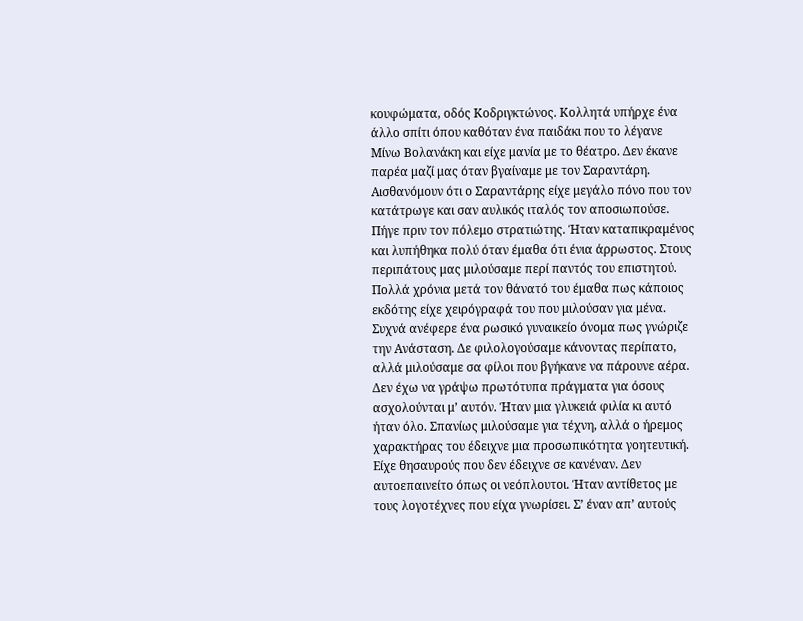κουφώματα, οδός Κοδριγκτώνος. Κολλητά υπήρχε ένα άλλο σπίτι όπου καθόταν ένα παιδάκι που το λέγανε Μίνω Βολανάκη και είχε μανία με το θέατρο. Δεν έκανε παρέα μαζί μας όταν βγαίναμε με τον Σαραντάρη. Αισθανόμουν ότι ο Σαραντάρης είχε μεγάλο πόνο που τον κατάτρωγε και σαν αυλικός ιταλός τον αποσιωπούσε. Πήγε πριν τον πόλεμο στρατιώτης. Ήταν καταπικραμένος και λυπήθηκα πολύ όταν έμαθα ότι ένια άρρωστος. Στους περιπάτους μας μιλούσαμε περί παντός του επιστητού. Πολλά χρόνια μετά τον θάνατό του έμαθα πως κάποιος εκδότης είχε χειρόγραφά του που μιλούσαν για μένα. Συχνά ανέφερε ένα ρωσικό γυναικείο όνομα πως γνώριζε την Ανάσταση. Δε φιλολογούσαμε κάνοντας περίπατο, αλλά μιλούσαμε σα φίλοι που βγήκανε να πάρουνε αέρα. Δεν έχω να γράψω πρωτότυπα πράγματα για όσους ασχολούνται μ’ αυτόν. Ήταν μια γλυκειά φιλία κι αυτό ήταν όλο. Σπανίως μιλούσαμε για τέχνη, αλλά ο ήρεμος χαρακτήρας του έδειχνε μια προσωπικότητα γοητευτική. Είχε θησαυρούς που δεν έδειχνε σε κανέναν. Δεν αυτοεπαινείτο όπως οι νεόπλουτοι. Ήταν αντίθετος με τους λογοτέχνες που είχα γνωρίσει. Σ’ έναν απ’ αυτούς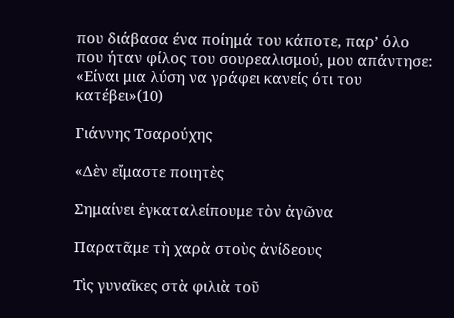που διάβασα ένα ποίημά του κάποτε, παρ’ όλο που ήταν φίλος του σουρεαλισμού, μου απάντησε: «Είναι μια λύση να γράφει κανείς ότι του κατέβει»(10)

Γιάννης Τσαρούχης

«Δὲν εἴμαστε ποιητὲς

Σημαίνει ἐγκαταλείπουμε τὸν ἀγῶνα

Παρατᾶμε τὴ χαρὰ στοὺς ἀνίδεους

Τὶς γυναῖκες στὰ φιλιὰ τοῦ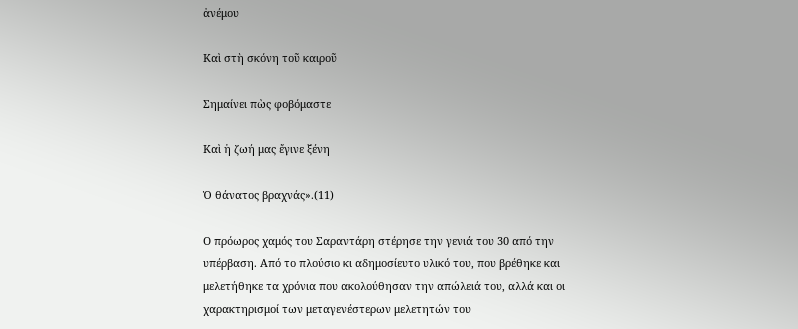ἀνέμου

Καὶ στὴ σκόνη τοῦ καιροῦ

Σημαίνει πὼς φοβόμαστε

Καὶ ἡ ζωή μας ἔγινε ξένη

Ὁ θάνατος βραχνάς».(11)

Ο πρόωρος χαμός του Σαραντάρη στέρησε την γενιά του 30 από την υπέρβαση. Από το πλούσιο κι αδημοσίευτο υλικό του, που βρέθηκε και μελετήθηκε τα χρόνια που ακολούθησαν την απώλειά του, αλλά και οι χαρακτηρισμοί των μεταγενέστερων μελετητών του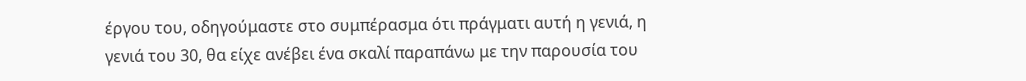έργου του, οδηγούμαστε στο συμπέρασμα ότι πράγματι αυτή η γενιά, η γενιά του 30, θα είχε ανέβει ένα σκαλί παραπάνω με την παρουσία του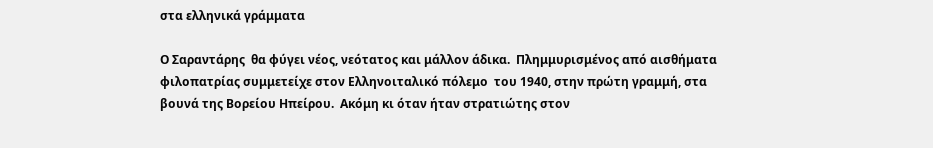στα ελληνικά γράμματα

Ο Σαραντάρης  θα φύγει νέος, νεότατος και μάλλον άδικα.  Πλημμυρισμένος από αισθήματα φιλοπατρίας συμμετείχε στον Ελληνοιταλικό πόλεμο  του 1940, στην πρώτη γραμμή, στα βουνά της Βορείου Ηπείρου.  Ακόμη κι όταν ήταν στρατιώτης στον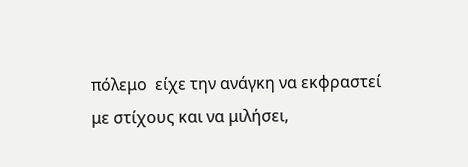πόλεμο  είχε την ανάγκη να εκφραστεί με στίχους και να μιλήσει,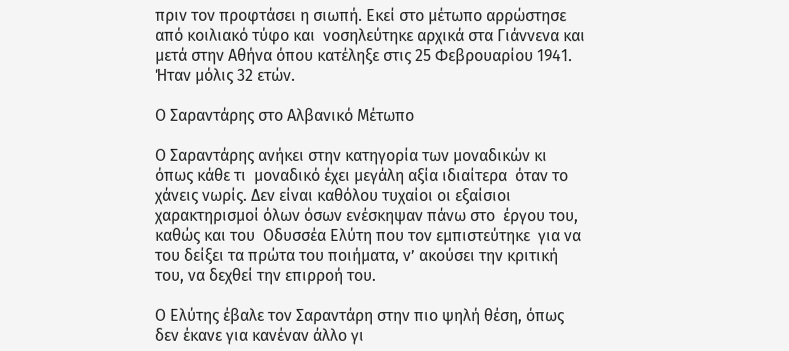πριν τον προφτάσει η σιωπή. Εκεί στο μέτωπο αρρώστησε  από κοιλιακό τύφο και  νοσηλεύτηκε αρχικά στα Γιάννενα και μετά στην Αθήνα όπου κατέληξε στις 25 Φεβρουαρίου 1941. Ήταν μόλις 32 ετών.

Ο Σαραντάρης στο Αλβανικό Μέτωπο

Ο Σαραντάρης ανήκει στην κατηγορία των μοναδικών κι όπως κάθε τι  μοναδικό έχει μεγάλη αξία ιδιαίτερα  όταν το χάνεις νωρίς. Δεν είναι καθόλου τυχαίοι οι εξαίσιοι χαρακτηρισμοί όλων όσων ενέσκηψαν πάνω στο  έργου του, καθώς και του  Οδυσσέα Ελύτη που τον εμπιστεύτηκε  για να του δείξει τα πρώτα του ποιήματα, ν’ ακούσει την κριτική του, να δεχθεί την επιρροή του.

Ο Ελύτης έβαλε τον Σαραντάρη στην πιο ψηλή θέση, όπως δεν έκανε για κανέναν άλλο γι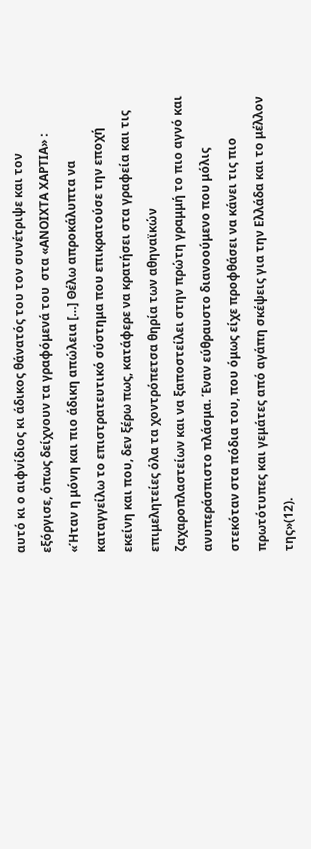αυτό κι ο αιφνίδιος κι άδικος θάνατός του τον συνέτριψε και τον εξόργισε, όπως δείχνουν τα γραφόμενά του  στα «ΑΝΟΙΧΤΑ ΧΑΡΤΙΑ» : «Ήταν η μόνη και πιο άδικη απώλεια […] Θέλω απροκάλυπτα να καταγγείλω το επιστρατευτικό σύστημα που επικρατούσε την εποχή εκείνη και που, δεν ξέρω πως, κατάφερε να κρατήσει στα γραφεία και τις επιμελητείες όλα τα χοντρόπετσα θηρία των αθηναϊκών ζαχαροπλαστείων και να ξαποστείλει στην πρώτη γραμμή το πιο αγνό και ανυπεράσπιστο πλάσμα. Έναν εύθραυστο διανοούμενο που μόλις στεκόταν στα πόδια του, που όμως είχε προφθάσει να κάνει τις πιο πρωτότυπες και γεμάτες από αγάπη σκέψεις για την Ελλάδα και το μέλλον της»(12).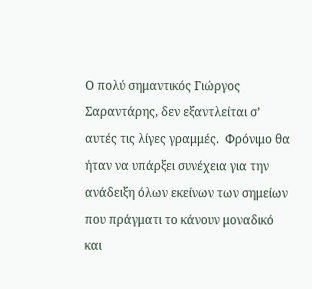Ο πολύ σημαντικός Γιώργος Σαραντάρης, δεν εξαντλείται σ’ αυτές τις λίγες γραμμές.  Φρόνιμο θα ήταν να υπάρξει συνέχεια για την ανάδειξη όλων εκείνων των σημείων που πράγματι το κάνουν μοναδικό και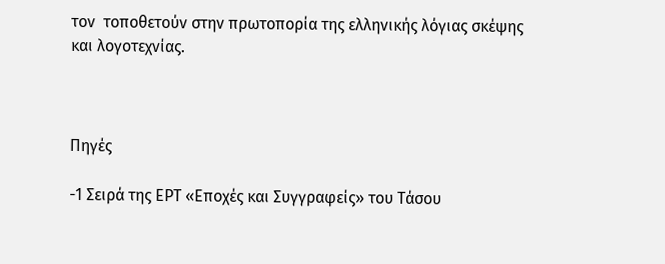τον  τοποθετούν στην πρωτοπορία της ελληνικής λόγιας σκέψης και λογοτεχνίας.



Πηγές

-1 Σειρά της ΕΡΤ «Εποχές και Συγγραφείς» του Τάσου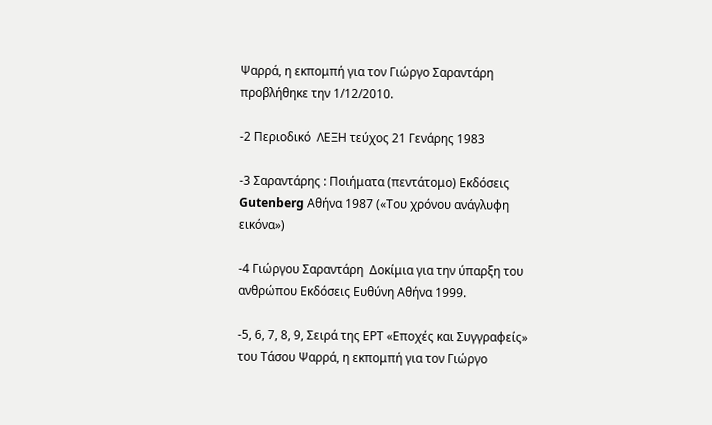Ψαρρά, η εκπομπή για τον Γιώργο Σαραντάρη προβλήθηκε την 1/12/2010.

-2 Περιοδικό  ΛΕΞΗ τεύχος 21 Γενάρης 1983

-3 Σαραντάρης : Ποιήματα (πεντάτομο) Εκδόσεις Gutenberg Αθήνα 1987 («Του χρόνου ανάγλυφη εικόνα»)

-4 Γιώργου Σαραντάρη  Δοκίμια για την ύπαρξη του ανθρώπου Εκδόσεις Ευθύνη Αθήνα 1999.

-5, 6, 7, 8, 9, Σειρά της ΕΡΤ «Εποχές και Συγγραφείς» του Τάσου Ψαρρά, η εκπομπή για τον Γιώργο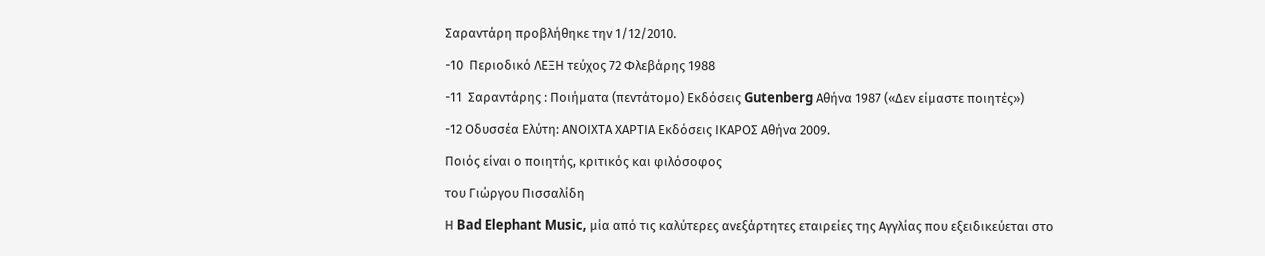Σαραντάρη προβλήθηκε την 1/12/2010.

-10  Περιοδικό ΛΕΞΗ τεύχος 72 Φλεβάρης 1988

-11  Σαραντάρης : Ποιήματα (πεντάτομο) Εκδόσεις Gutenberg Αθήνα 1987 («Δεν είμαστε ποιητές»)

-12 Οδυσσέα Ελύτη: ΑΝΟΙΧΤΑ ΧΑΡΤΙΑ Εκδόσεις ΙΚΑΡΟΣ Αθήνα 2009.

Ποιός είναι ο ποιητής, κριτικός και φιλόσοφος

του Γιώργου Πισσαλίδη

Η Bad Elephant Music, μία από τις καλύτερες ανεξάρτητες εταιρείες της Αγγλίας που εξειδικεύεται στο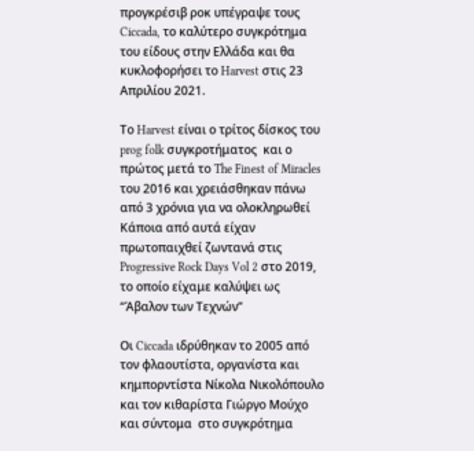προγκρέσιβ ροκ υπέγραψε τους Ciccada, το καλύτερο συγκρότημα του είδους στην Ελλάδα και θα κυκλοφορήσει το Harvest στις 23 Απριλίου 2021.

Το Harvest είναι ο τρίτος δίσκος του prog folk συγκροτήματος  και ο πρώτος μετά το The Finest of Miracles του 2016 και χρειάσθηκαν πάνω από 3 χρόνια για να ολοκληρωθεί Κάποια από αυτά είχαν πρωτοπαιχθεί ζωντανά στις Progressive Rock Days Vol 2 στο 2019, το οποίο είχαμε καλύψει ως “Άβαλον των Τεχνών”

Οι Ciccada ιδρύθηκαν το 2005 από τον φλαουτίστα, οργανίστα και κημπορντίστα Νίκολα Νικολόπουλο και τον κιθαρίστα Γιώργο Μούχο και σύντομα  στο συγκρότημα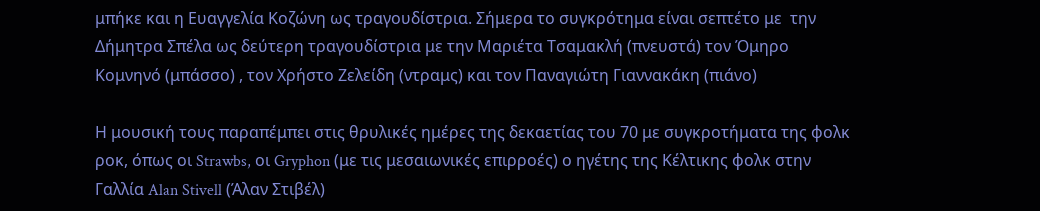μπήκε και η Ευαγγελία Κοζώνη ως τραγουδίστρια. Σήμερα το συγκρότημα είναι σεπτέτο με  την Δήμητρα Σπέλα ως δεύτερη τραγουδίστρια με την Μαριέτα Τσαμακλή (πνευστά) τον Όμηρο Κομνηνό (μπάσσο) , τον Χρήστο Ζελείδη (ντραμς) και τον Παναγιώτη Γιαννακάκη (πιάνο)

Η μουσική τους παραπέμπει στις θρυλικές ημέρες της δεκαετίας του 70 με συγκροτήματα της φολκ ροκ, όπως οι Strawbs, οι Gryphon (με τις μεσαιωνικές επιρροές) ο ηγέτης της Κέλτικης φολκ στην Γαλλία Alan Stivell (Άλαν Στιβέλ)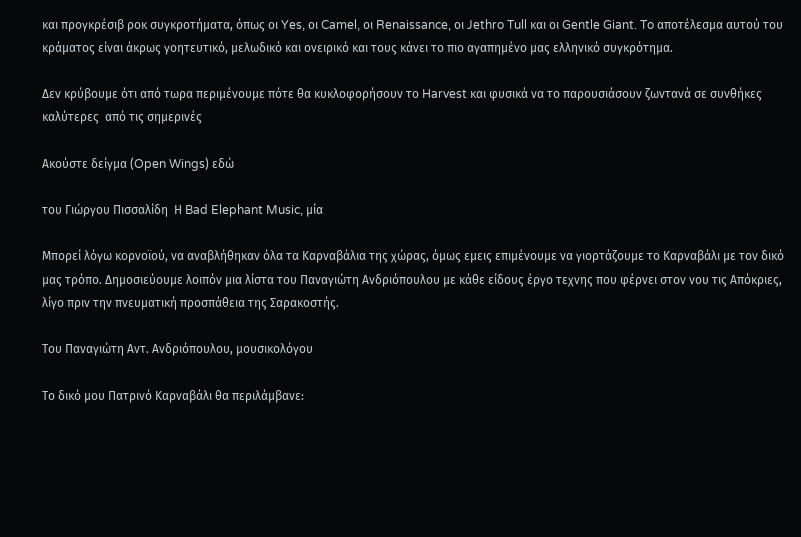και προγκρέσιβ ροκ συγκροτήματα, όπως οι Yes, οι Camel, οι Renaissance, οι Jethro Tull και οι Gentle Giant. To αποτέλεσμα αυτού του κράματος είναι άκρως γοητευτικό, μελωδικό και ονειρικό και τους κάνει το πιο αγαπημένο μας ελληνικό συγκρότημα.

Δεν κρύβουμε ότι από τωρα περιμένουμε πότε θα κυκλοφορήσουν το Harvest και φυσικά να το παρουσιάσουν ζωντανά σε συνθήκες καλύτερες  από τις σημερινές

Ακούστε δείγμα (Open Wings) εδώ

του Γιώργου Πισσαλίδη  Η Bad Elephant Music, μία

Mπορεί λόγω κορνοϊού, να αναβλήθηκαν όλα τα Καρναβάλια της χώρας, όμως εμεις επιμένουμε να γιορτάζουμε το Καρναβάλι με τον δικό μας τρόπο. Δημοσιεύουμε λοιπόν μια λίστα του Παναγιώτη Ανδριόπουλου με κάθε είδους έργο τεχνης που φέρνει στον νου τις Απόκριες, λίγο πριν την πνευματική προσπάθεια της Σαρακοστής.

Του Παναγιώτη Αντ. Ανδριόπουλου, μουσικολόγου

Το δικό μου Πατρινό Καρναβάλι θα περιλάμβανε: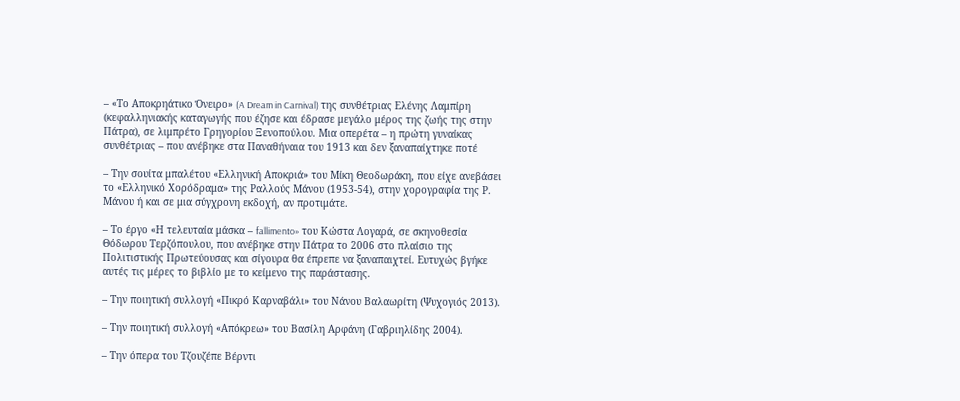– «Το Αποκρηάτικο Όνειρο» (A Dream in Carnival) της συνθέτριας Ελένης Λαμπίρη (κεφαλληνιακής καταγωγής που έζησε και έδρασε μεγάλο μέρος της ζωής της στην Πάτρα), σε λιμπρέτο Γρηγορίου Ξενοπούλου. Μια οπερέτα – η πρώτη γυναίκας συνθέτριας – που ανέβηκε στα Παναθήναια του 1913 και δεν ξαναπαίχτηκε ποτέ

– Την σουίτα μπαλέτου «Ελληνική Αποκριά» του Μίκη Θεοδωράκη, που είχε ανεβάσει το «Ελληνικό Χορόδραμα» της Ραλλούς Μάνου (1953-54), στην χορογραφία της Ρ. Μάνου ή και σε μια σύγχρονη εκδοχή, αν προτιμάτε.

– Το έργο «Η τελευταία μάσκα – fallimento» του Κώστα Λογαρά, σε σκηνοθεσία Θόδωρου Τερζόπουλου, που ανέβηκε στην Πάτρα το 2006 στο πλαίσιο της Πολιτιστικής Πρωτεύουσας και σίγουρα θα έπρεπε να ξαναπαιχτεί. Ευτυχώς βγήκε αυτές τις μέρες το βιβλίο με το κείμενο της παράστασης.

– Την ποιητική συλλογή «Πικρό Καρναβάλι» του Νάνου Βαλαωρίτη (Ψυχογιός 2013).

– Την ποιητική συλλογή «Απόκρεω» του Βασίλη Αρφάνη (Γαβριηλίδης 2004).

– Την όπερα του Τζουζέπε Βέρντι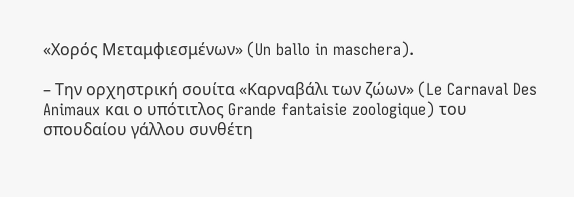«Χορός Μεταμφιεσμένων» (Un ballo in maschera).

– Την ορχηστρική σουίτα «Καρναβάλι των ζώων» (Le Carnaval Des Animaux και ο υπότιτλος Grande fantaisie zoologique) του σπουδαίου γάλλου συνθέτη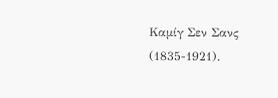Καμίγ Σεν Σανς (1835-1921).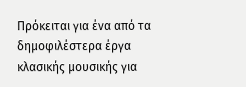Πρόκειται για ένα από τα δημοφιλέστερα έργα κλασικής μουσικής για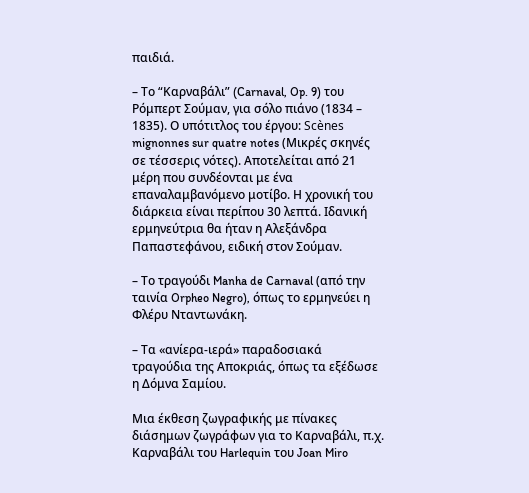παιδιά.

– Το “Καρναβάλι” (Carnaval, Op. 9) του Ρόμπερτ Σούμαν, για σόλο πιάνο (1834 – 1835). Ο υπότιτλος του έργου: Scènes mignonnes sur quatre notes (Μικρές σκηνές σε τέσσερις νότες). Αποτελείται από 21 μέρη που συνδέονται με ένα επαναλαμβανόμενο μοτίβο. Η χρονική του διάρκεια είναι περίπου 30 λεπτά. Ιδανική ερμηνεύτρια θα ήταν η Αλεξάνδρα Παπαστεφάνου, ειδική στον Σούμαν.

– Το τραγούδι Manha de Carnaval (από την ταινία Orpheo Negro), όπως το ερμηνεύει η Φλέρυ Νταντωνάκη.

– Τα «ανίερα-ιερά» παραδοσιακά τραγούδια της Αποκριάς, όπως τα εξέδωσε η Δόμνα Σαμίου.

Μια έκθεση ζωγραφικής με πίνακες διάσημων ζωγράφων για το Καρναβάλι, π.χ. Καρναβάλι του Harlequin του Joan Miro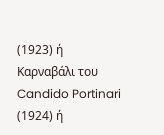(1923) ή Καρναβάλι του Candido Portinari (1924) ή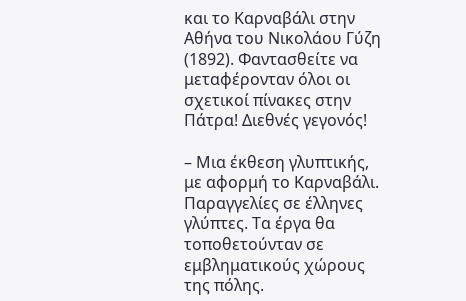και το Καρναβάλι στην Αθήνα του Νικολάου Γύζη (1892). Φαντασθείτε να μεταφέρονταν όλοι οι σχετικοί πίνακες στην Πάτρα! Διεθνές γεγονός!

– Μια έκθεση γλυπτικής, με αφορμή το Καρναβάλι. Παραγγελίες σε έλληνες γλύπτες. Τα έργα θα τοποθετούνταν σε εμβληματικούς χώρους της πόλης.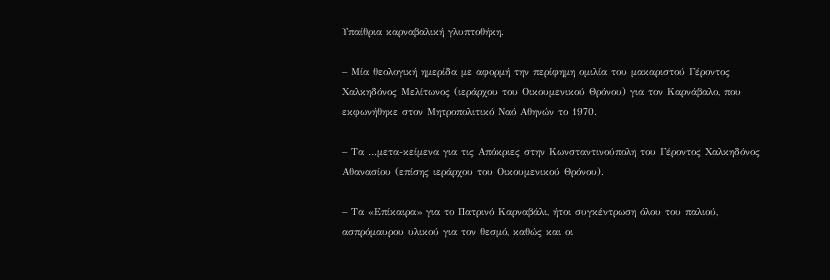Υπαίθρια καρναβαλική γλυπτοθήκη.

– Μία θεολογική ημερίδα με αφορμή την περίφημη ομιλία του μακαριστού Γέροντος Χαλκηδόνος Μελίτωνος (ιεράρχου του Οικουμενικού Θρόνου) για τον Καρνάβαλο, που εκφωνήθηκε στον Μητροπολιτικό Ναό Αθηνών το 1970.

– Τα …μετα-κείμενα για τις Απόκριες στην Κωνσταντινούπολη του Γέροντος Χαλκηδόνος Αθανασίου (επίσης ιεράρχου του Οικουμενικού Θρόνου).

– Τα «Επίκαιρα» για το Πατρινό Καρναβάλι, ήτοι συγκέντρωση όλου του παλιού, ασπρόμαυρου υλικού για τον θεσμό, καθώς και οι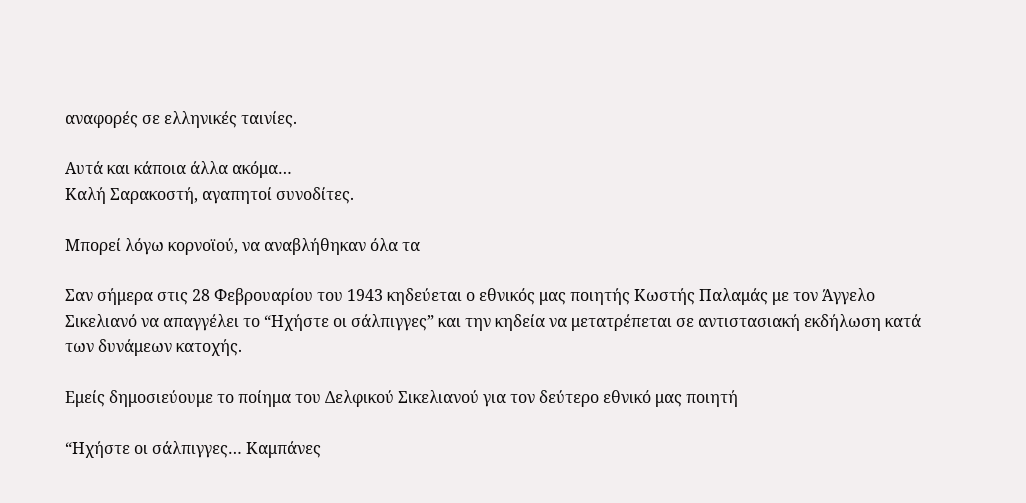αναφορές σε ελληνικές ταινίες.

Αυτά και κάποια άλλα ακόμα…
Καλή Σαρακοστή, αγαπητοί συνοδίτες.

Mπορεί λόγω κορνοϊού, να αναβλήθηκαν όλα τα

Σαν σήμερα στις 28 Φεβρουαρίου του 1943 κηδεύεται ο εθνικός μας ποιητής Κωστής Παλαμάς με τον Άγγελο Σικελιανό να απαγγέλει το “Ηχήστε οι σάλπιγγες” και την κηδεία να μετατρέπεται σε αντιστασιακή εκδήλωση κατά των δυνάμεων κατοχής.

Εμείς δημοσιεύουμε το ποίημα του Δελφικού Σικελιανού για τον δεύτερο εθνικό μας ποιητή

“Ηχήστε οι σάλπιγγες… Καμπάνες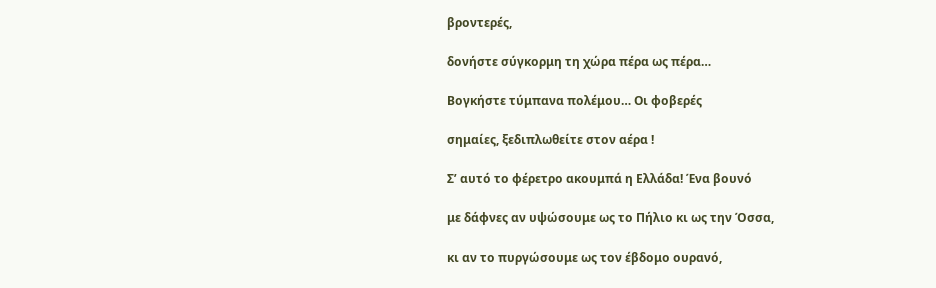βροντερές,

δονήστε σύγκορμη τη χώρα πέρα ως πέρα…

Βογκήστε τύμπανα πολέμου… Οι φοβερές

σημαίες, ξεδιπλωθείτε στον αέρα !

Σ’ αυτό το φέρετρο ακουμπά η Ελλάδα! Ένα βουνό

με δάφνες αν υψώσουμε ως το Πήλιο κι ως την Όσσα,

κι αν το πυργώσουμε ως τον έβδομο ουρανό,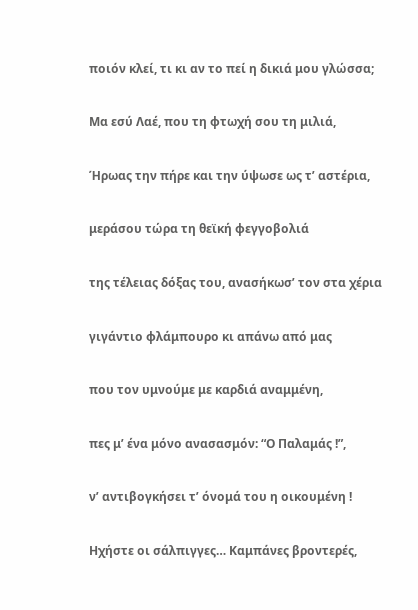ποιόν κλεί, τι κι αν το πεί η δικιά μου γλώσσα;

Μα εσύ Λαέ, που τη φτωχή σου τη μιλιά,

Ήρωας την πήρε και την ύψωσε ως τ’ αστέρια,

μεράσου τώρα τη θεϊκή φεγγοβολιά

της τέλειας δόξας του, ανασήκωσ’ τον στα χέρια

γιγάντιο φλάμπουρο κι απάνω από μας

που τον υμνούμε με καρδιά αναμμένη,

πες μ’ ένα μόνο ανασασμόν: “Ο Παλαμάς !”,

ν’ αντιβογκήσει τ’ όνομά του η οικουμένη !

Ηχήστε οι σάλπιγγες… Καμπάνες βροντερές,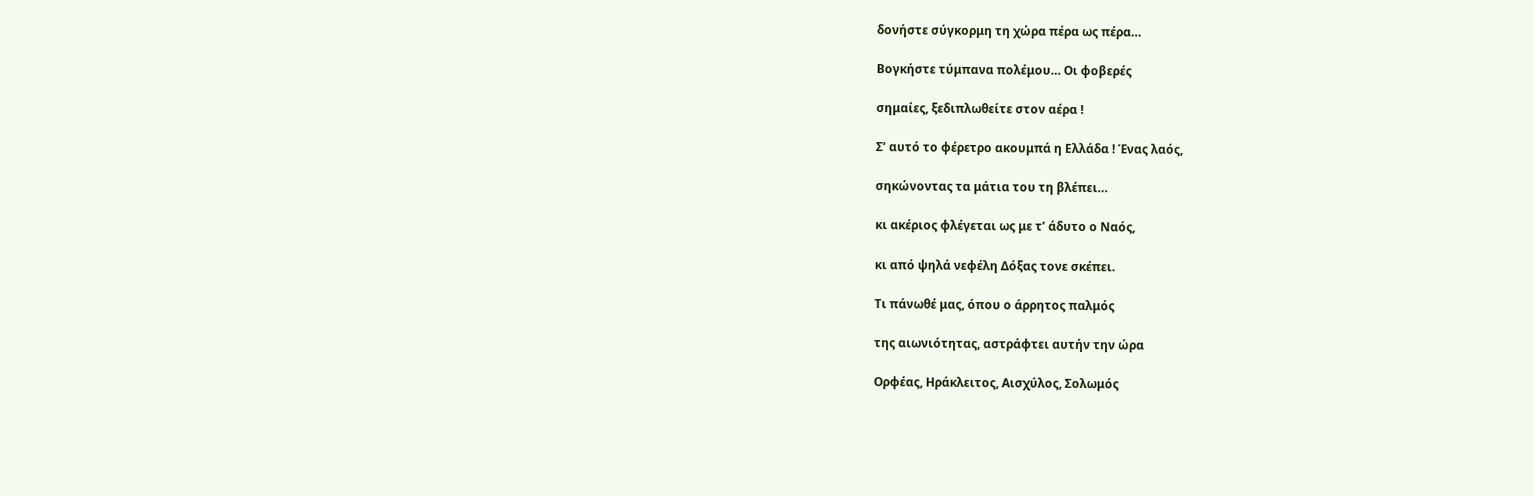δονήστε σύγκορμη τη χώρα πέρα ως πέρα…

Βογκήστε τύμπανα πολέμου… Οι φοβερές

σημαίες, ξεδιπλωθείτε στον αέρα !

Σ’ αυτό το φέρετρο ακουμπά η Ελλάδα ! Ένας λαός,

σηκώνοντας τα μάτια του τη βλέπει…

κι ακέριος φλέγεται ως με τ’ άδυτο ο Ναός,

κι από ψηλά νεφέλη Δόξας τονε σκέπει.

Τι πάνωθέ μας, όπου ο άρρητος παλμός

της αιωνιότητας, αστράφτει αυτήν την ώρα

Ορφέας, Ηράκλειτος, Αισχύλος, Σολωμός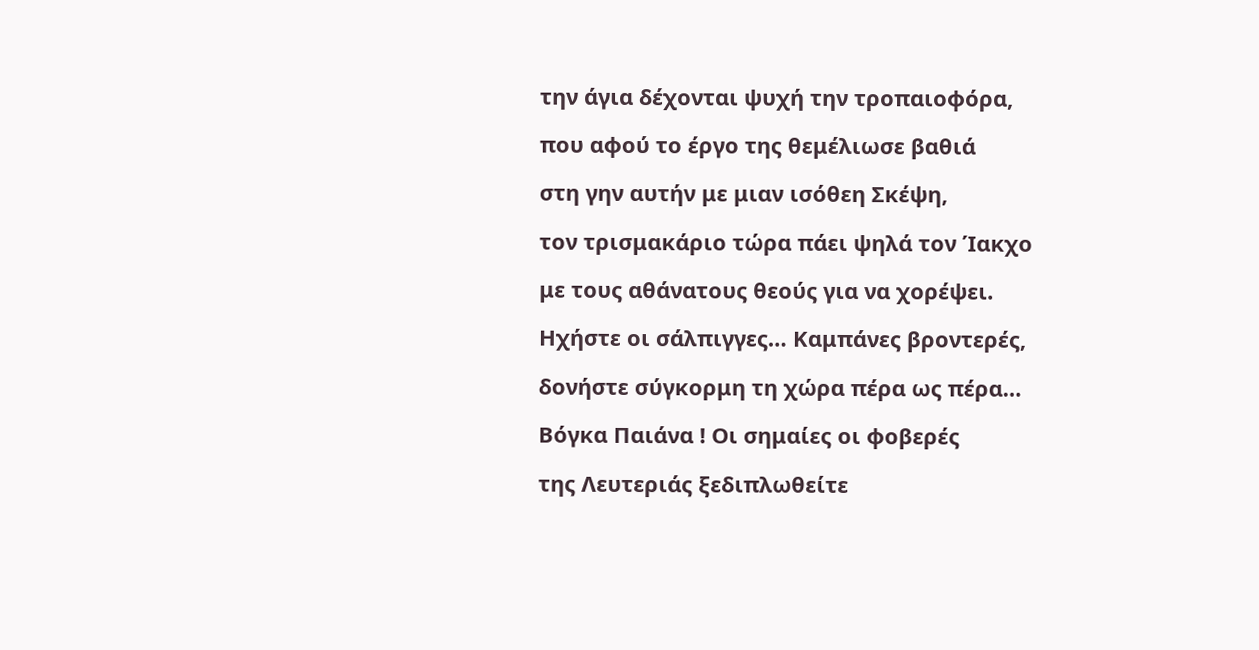την άγια δέχονται ψυχή την τροπαιοφόρα,

που αφού το έργο της θεμέλιωσε βαθιά

στη γην αυτήν με μιαν ισόθεη Σκέψη,

τον τρισμακάριο τώρα πάει ψηλά τον Ίακχο

με τους αθάνατους θεούς για να χορέψει.

Ηχήστε οι σάλπιγγες… Καμπάνες βροντερές,

δονήστε σύγκορμη τη χώρα πέρα ως πέρα…

Βόγκα Παιάνα ! Οι σημαίες οι φοβερές

της Λευτεριάς ξεδιπλωθείτε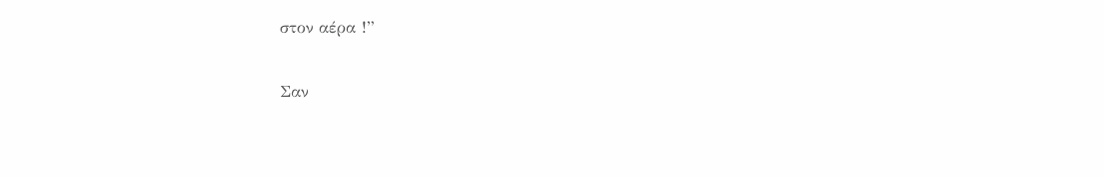στον αέρα !”

Σαν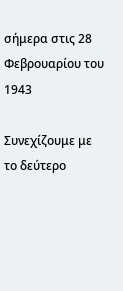σήμερα στις 28 Φεβρουαρίου του 1943

Συνεχίζουμε με το δεύτερο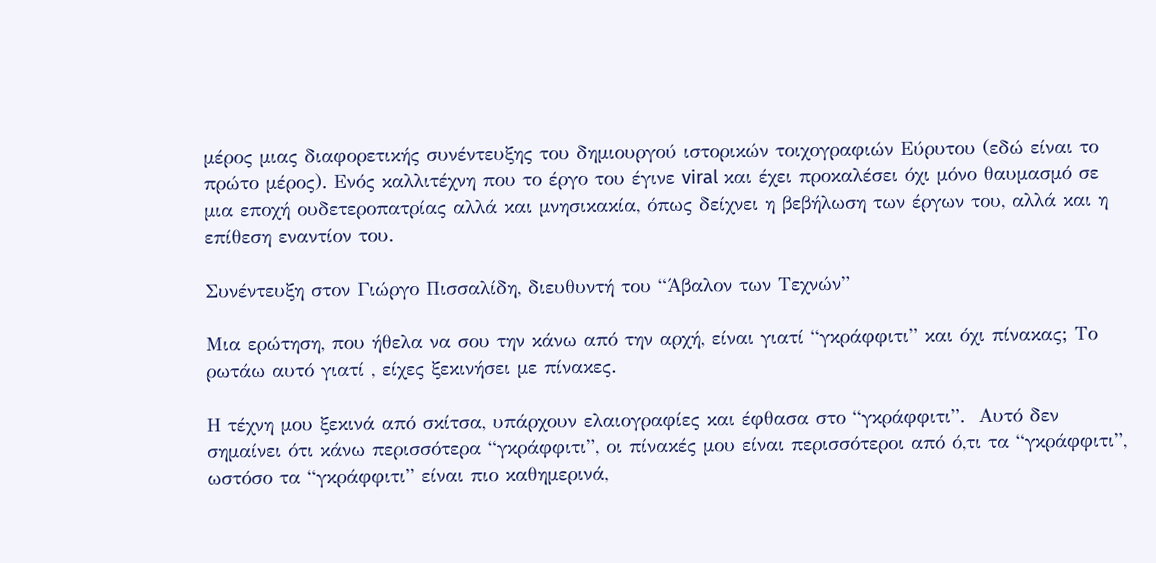μέρος μιας διαφορετικής συνέντευξης του δημιουργού ιστορικών τοιχογραφιών Εύρυτου (εδώ είναι το πρώτο μέρος). Ενός καλλιτέχνη που το έργο του έγινε viral και έχει προκαλέσει όχι μόνο θαυμασμό σε μια εποχή ουδετεροπατρίας αλλά και μνησικακία, όπως δείχνει η βεβήλωση των έργων του, αλλά και η επίθεση εναντίον του.

Συνέντευξη στον Γιώργο Πισσαλίδη, διευθυντή του “Άβαλον των Τεχνών”

Μια ερώτηση, που ήθελα να σου την κάνω από την αρχή, είναι γιατί “γκράφφιτι” και όχι πίνακας; Το ρωτάω αυτό γιατί , είχες ξεκινήσει με πίνακες.

Η τέχνη μου ξεκινά από σκίτσα, υπάρχουν ελαιογραφίες και έφθασα στο “γκράφφιτι”.  Αυτό δεν σημαίνει ότι κάνω περισσότερα “γκράφφιτι”, οι πίνακές μου είναι περισσότεροι από ό,τι τα “γκράφφιτι”, ωστόσο τα “γκράφφιτι” είναι πιο καθημερινά,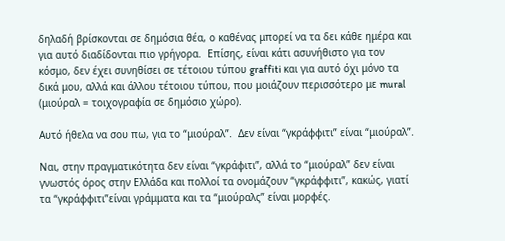δηλαδή βρίσκονται σε δημόσια θέα, ο καθένας μπορεί να τα δει κάθε ημέρα και για αυτό διαδίδονται πιο γρήγορα.  Επίσης, είναι κάτι ασυνήθιστο για τον κόσμο, δεν έχει συνηθίσει σε τέτοιου τύπου graffiti και για αυτό όχι μόνο τα δικά μου, αλλά και άλλου τέτοιου τύπου, που μοιάζουν περισσότερο με mural (μιούραλ = τοιχογραφία σε δημόσιο χώρο).

Αυτό ήθελα να σου πω, για το “μιούραλ”.  Δεν είναι “γκράφφιτι” είναι “μιούραλ”.

Ναι, στην πραγματικότητα δεν είναι “γκράφιτι”, αλλά το “μιούραλ” δεν είναι γνωστός όρος στην Ελλάδα και πολλοί τα ονομάζουν “γκράφφιτι”, κακώς, γιατί τα “γκράφφιτι”είναι γράμματα και τα “μιούραλς” είναι μορφές.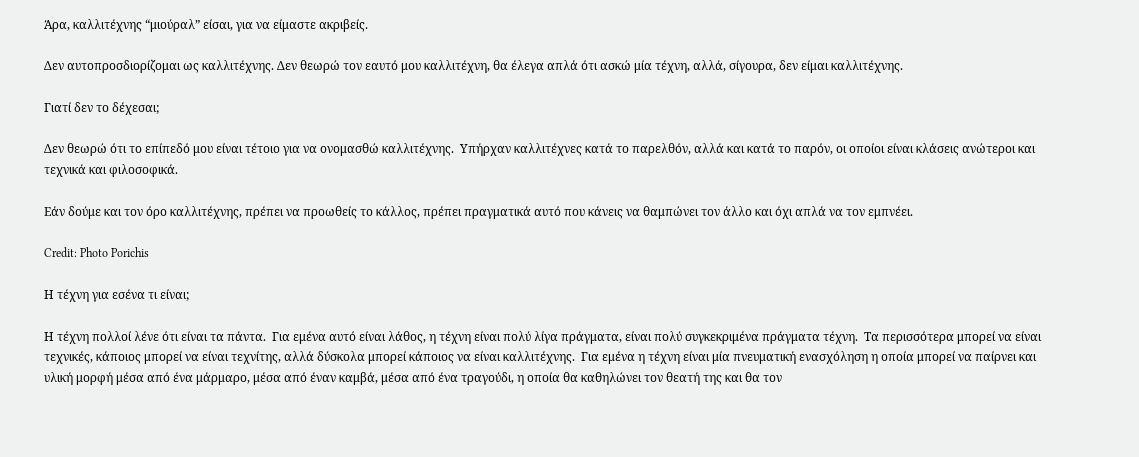Άρα, καλλιτέχνης “μιούραλ” είσαι, για να είμαστε ακριβείς.

Δεν αυτοπροσδιορίζομαι ως καλλιτέχνης. Δεν θεωρώ τον εαυτό μου καλλιτέχνη, θα έλεγα απλά ότι ασκώ μία τέχνη, αλλά, σίγουρα, δεν είμαι καλλιτέχνης.

Γιατί δεν το δέχεσαι;

Δεν θεωρώ ότι το επίπεδό μου είναι τέτοιο για να ονομασθώ καλλιτέχνης.  Υπήρχαν καλλιτέχνες κατά το παρελθόν, αλλά και κατά το παρόν, οι οποίοι είναι κλάσεις ανώτεροι και τεχνικά και φιλοσοφικά.

Εάν δούμε και τον όρο καλλιτέχνης, πρέπει να προωθείς το κάλλος, πρέπει πραγματικά αυτό που κάνεις να θαμπώνει τον άλλο και όχι απλά να τον εμπνέει.

Credit: Photo Porichis

Η τέχνη για εσένα τι είναι;

Η τέχνη πολλοί λένε ότι είναι τα πάντα.  Για εμένα αυτό είναι λάθος, η τέχνη είναι πολύ λίγα πράγματα, είναι πολύ συγκεκριμένα πράγματα τέχνη.  Τα περισσότερα μπορεί να είναι τεχνικές, κάποιος μπορεί να είναι τεχνίτης, αλλά δύσκολα μπορεί κάποιος να είναι καλλιτέχνης.  Για εμένα η τέχνη είναι μία πνευματική ενασχόληση η οποία μπορεί να παίρνει και υλική μορφή μέσα από ένα μάρμαρο, μέσα από έναν καμβά, μέσα από ένα τραγούδι, η οποία θα καθηλώνει τον θεατή της και θα τον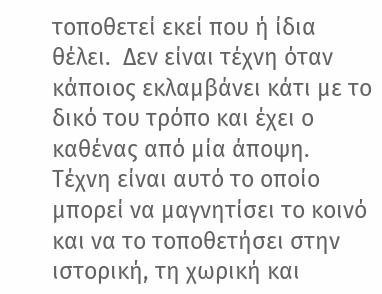τοποθετεί εκεί που ή ίδια θέλει.  Δεν είναι τέχνη όταν κάποιος εκλαμβάνει κάτι με το δικό του τρόπο και έχει ο καθένας από μία άποψη.  Τέχνη είναι αυτό το οποίο μπορεί να μαγνητίσει το κοινό και να το τοποθετήσει στην ιστορική, τη χωρική και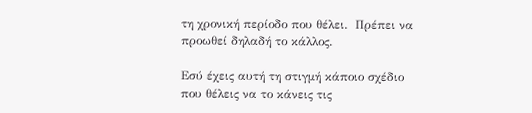τη χρονική περίοδο που θέλει.  Πρέπει να προωθεί δηλαδή το κάλλος.

Εσύ έχεις αυτή τη στιγμή κάποιο σχέδιο που θέλεις να το κάνεις τις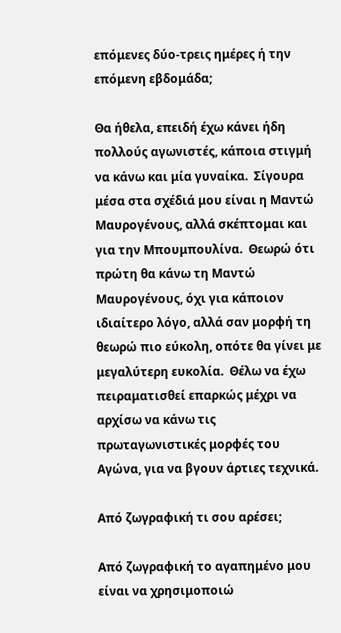επόμενες δύο-τρεις ημέρες ή την επόμενη εβδομάδα;

Θα ήθελα, επειδή έχω κάνει ήδη πολλούς αγωνιστές, κάποια στιγμή να κάνω και μία γυναίκα.  Σίγουρα μέσα στα σχέδιά μου είναι η Μαντώ Μαυρογένους, αλλά σκέπτομαι και για την Μπουμπουλίνα.  Θεωρώ ότι πρώτη θα κάνω τη Μαντώ Μαυρογένους, όχι για κάποιον ιδιαίτερο λόγο, αλλά σαν μορφή τη θεωρώ πιο εύκολη, οπότε θα γίνει με μεγαλύτερη ευκολία.  Θέλω να έχω πειραματισθεί επαρκώς μέχρι να αρχίσω να κάνω τις πρωταγωνιστικές μορφές του Αγώνα, για να βγουν άρτιες τεχνικά.

Από ζωγραφική τι σου αρέσει;

Από ζωγραφική το αγαπημένο μου είναι να χρησιμοποιώ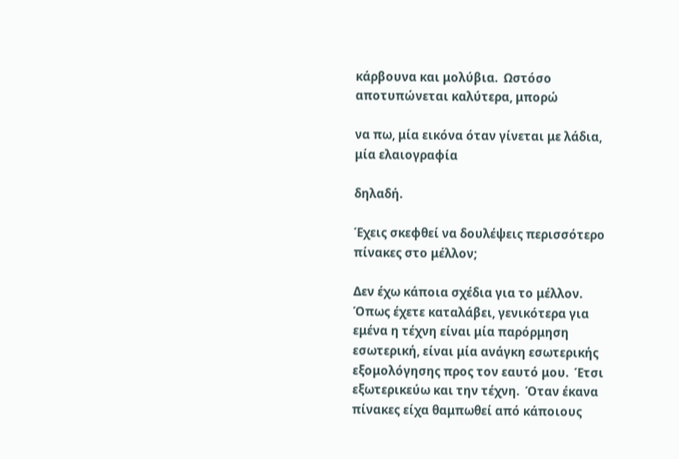κάρβουνα και μολύβια.  Ωστόσο αποτυπώνεται καλύτερα, μπορώ

να πω, μία εικόνα όταν γίνεται με λάδια, μία ελαιογραφία

δηλαδή.

Έχεις σκεφθεί να δουλέψεις περισσότερο πίνακες στο μέλλον;

Δεν έχω κάποια σχέδια για το μέλλον.  Όπως έχετε καταλάβει, γενικότερα για εμένα η τέχνη είναι μία παρόρμηση εσωτερική, είναι μία ανάγκη εσωτερικής εξομολόγησης προς τον εαυτό μου.  Έτσι εξωτερικεύω και την τέχνη.  Όταν έκανα πίνακες είχα θαμπωθεί από κάποιους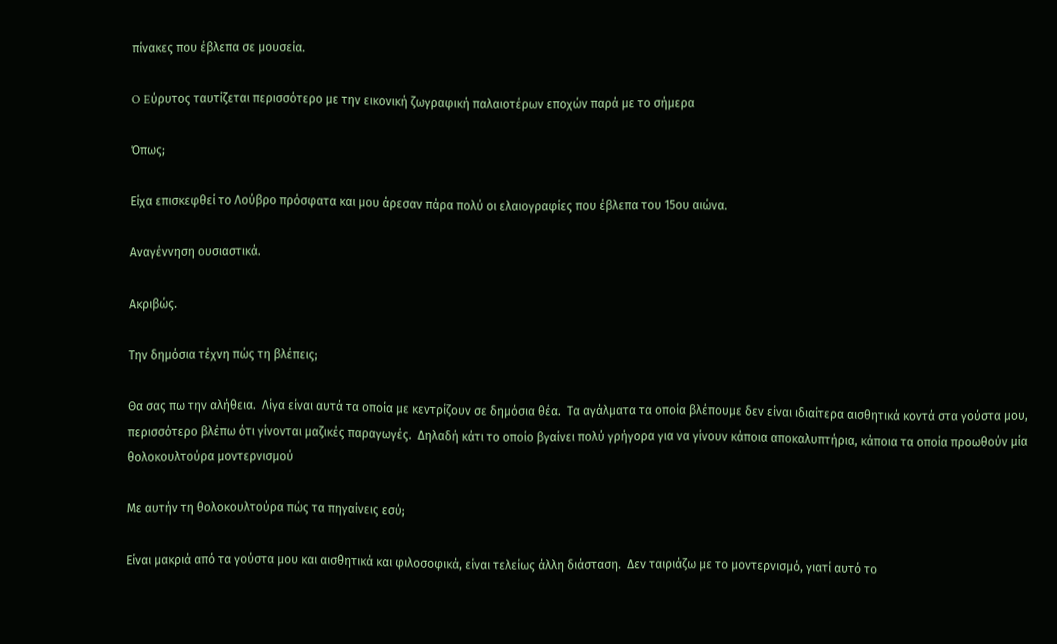πίνακες που έβλεπα σε μουσεία.

O Eύρυτος ταυτίζεται περισσότερο με την εικονική ζωγραφική παλαιοτέρων εποχών παρά με το σήμερα

Όπως;

Είχα επισκεφθεί το Λούβρο πρόσφατα και μου άρεσαν πάρα πολύ οι ελαιογραφίες που έβλεπα του 15ου αιώνα.

Αναγέννηση ουσιαστικά.

Ακριβώς.

Την δημόσια τέχνη πώς τη βλέπεις;

Θα σας πω την αλήθεια.  Λίγα είναι αυτά τα οποία με κεντρίζουν σε δημόσια θέα.  Τα αγάλματα τα οποία βλέπουμε δεν είναι ιδιαίτερα αισθητικά κοντά στα γούστα μου, περισσότερο βλέπω ότι γίνονται μαζικές παραγωγές.  Δηλαδή κάτι το οποίο βγαίνει πολύ γρήγορα για να γίνουν κάποια αποκαλυπτήρια, κάποια τα οποία προωθούν μία θολοκουλτούρα μοντερνισμού

Με αυτήν τη θολοκουλτούρα πώς τα πηγαίνεις εσύ;

Είναι μακριά από τα γούστα μου και αισθητικά και φιλοσοφικά, είναι τελείως άλλη διάσταση.  Δεν ταιριάζω με το μοντερνισμό, γιατί αυτό το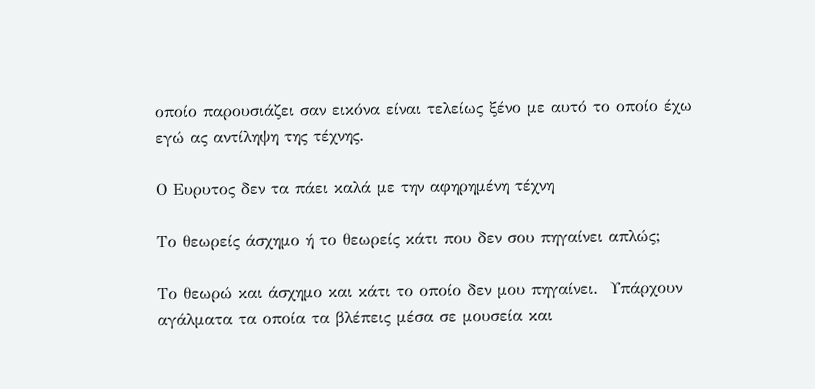οποίο παρουσιάζει σαν εικόνα είναι τελείως ξένο με αυτό το οποίο έχω εγώ ας αντίληψη της τέχνης.

Ο Ευρυτος δεν τα πάει καλά με την αφηρημένη τέχνη

Το θεωρείς άσχημο ή το θεωρείς κάτι που δεν σου πηγαίνει απλώς;

Το θεωρώ και άσχημο και κάτι το οποίο δεν μου πηγαίνει.  Υπάρχουν αγάλματα τα οποία τα βλέπεις μέσα σε μουσεία και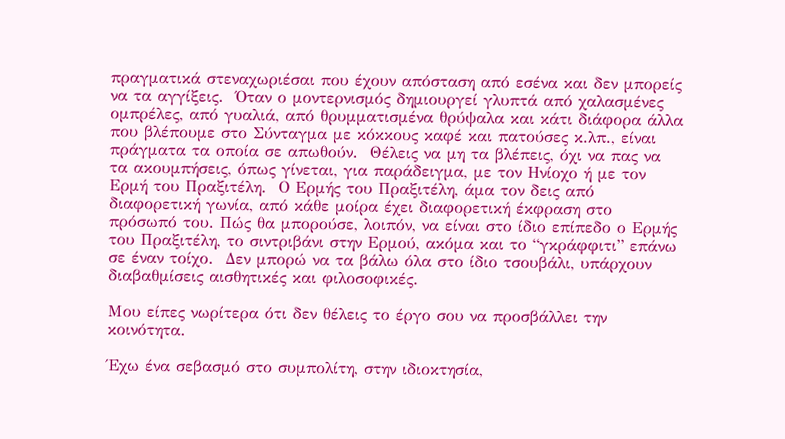πραγματικά στεναχωριέσαι που έχουν απόσταση από εσένα και δεν μπορείς να τα αγγίξεις.  Όταν ο μοντερνισμός δημιουργεί γλυπτά από χαλασμένες ομπρέλες, από γυαλιά, από θρυμματισμένα θρύψαλα και κάτι διάφορα άλλα που βλέπουμε στο Σύνταγμα με κόκκους καφέ και πατούσες κ.λπ., είναι πράγματα τα οποία σε απωθούν.  Θέλεις να μη τα βλέπεις, όχι να πας να τα ακουμπήσεις, όπως γίνεται, για παράδειγμα, με τον Ηνίοχο ή με τον Ερμή του Πραξιτέλη.  Ο Ερμής του Πραξιτέλη, άμα τον δεις από διαφορετική γωνία, από κάθε μοίρα έχει διαφορετική έκφραση στο πρόσωπό του. Πώς θα μπορούσε, λοιπόν, να είναι στο ίδιο επίπεδο ο Ερμής του Πραξιτέλη, το σιντριβάνι στην Ερμού, ακόμα και το “γκράφφιτι” επάνω σε έναν τοίχο.  Δεν μπορώ να τα βάλω όλα στο ίδιο τσουβάλι, υπάρχουν διαβαθμίσεις αισθητικές και φιλοσοφικές.

Μου είπες νωρίτερα ότι δεν θέλεις το έργο σου να προσβάλλει την κοινότητα.

Έχω ένα σεβασμό στο συμπολίτη, στην ιδιοκτησία,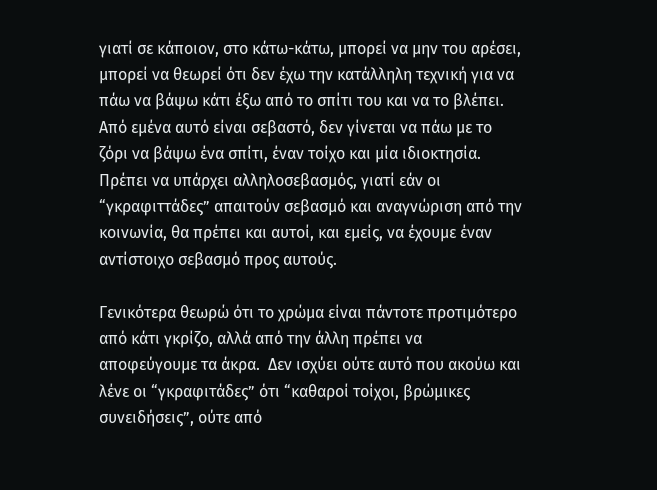γιατί σε κάποιον, στο κάτω-κάτω, μπορεί να μην του αρέσει, μπορεί να θεωρεί ότι δεν έχω την κατάλληλη τεχνική για να πάω να βάψω κάτι έξω από το σπίτι του και να το βλέπει.  Από εμένα αυτό είναι σεβαστό, δεν γίνεται να πάω με το ζόρι να βάψω ένα σπίτι, έναν τοίχο και μία ιδιοκτησία.  Πρέπει να υπάρχει αλληλοσεβασμός, γιατί εάν οι “γκραφιττάδες” απαιτούν σεβασμό και αναγνώριση από την κοινωνία, θα πρέπει και αυτοί, και εμείς, να έχουμε έναν αντίστοιχο σεβασμό προς αυτούς.

Γενικότερα θεωρώ ότι το χρώμα είναι πάντοτε προτιμότερο από κάτι γκρίζο, αλλά από την άλλη πρέπει να αποφεύγουμε τα άκρα.  Δεν ισχύει ούτε αυτό που ακούω και λένε οι “γκραφιτάδες” ότι “καθαροί τοίχοι, βρώμικες συνειδήσεις”, ούτε από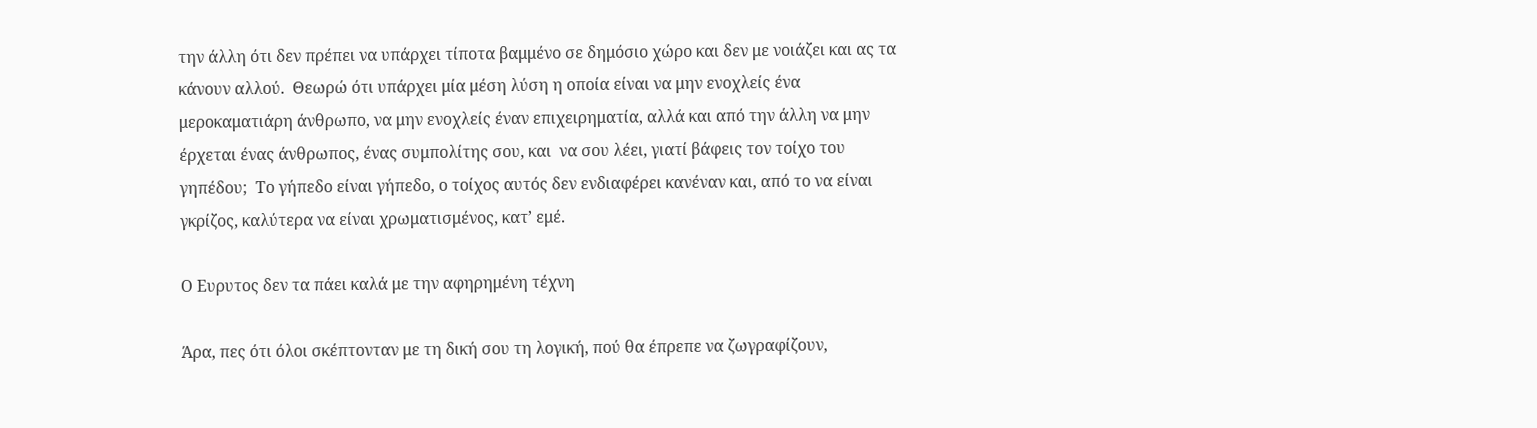την άλλη ότι δεν πρέπει να υπάρχει τίποτα βαμμένο σε δημόσιο χώρο και δεν με νοιάζει και ας τα κάνουν αλλού.  Θεωρώ ότι υπάρχει μία μέση λύση η οποία είναι να μην ενοχλείς ένα μεροκαματιάρη άνθρωπο, να μην ενοχλείς έναν επιχειρηματία, αλλά και από την άλλη να μην έρχεται ένας άνθρωπος, ένας συμπολίτης σου, και  να σου λέει, γιατί βάφεις τον τοίχο του γηπέδου;  Το γήπεδο είναι γήπεδο, ο τοίχος αυτός δεν ενδιαφέρει κανέναν και, από το να είναι γκρίζος, καλύτερα να είναι χρωματισμένος, κατ’ εμέ.

Ο Ευρυτος δεν τα πάει καλά με την αφηρημένη τέχνη

Άρα, πες ότι όλοι σκέπτονταν με τη δική σου τη λογική, πού θα έπρεπε να ζωγραφίζουν,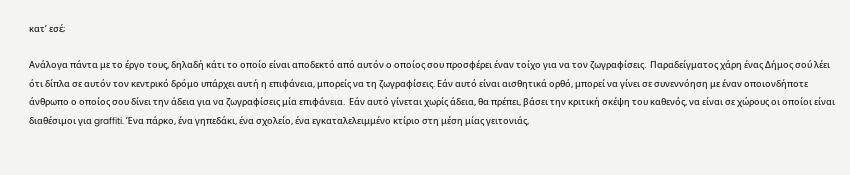κατ’ εσέ;

Ανάλογα πάντα με το έργο τους, δηλαδή κάτι το οποίο είναι αποδεκτό από αυτόν ο οποίος σου προσφέρει έναν τοίχο για να τον ζωγραφίσεις.  Παραδείγματος χάρη ένας Δήμος σού λέει ότι δίπλα σε αυτόν τον κεντρικό δρόμο υπάρχει αυτή η επιφάνεια, μπορείς να τη ζωγραφίσεις. Εάν αυτό είναι αισθητικά ορθό, μπορεί να γίνει σε συνεννόηση με έναν οποιονδήποτε άνθρωπο ο οποίος σου δίνει την άδεια για να ζωγραφίσεις μία επιφάνεια.  Εάν αυτό γίνεται χωρίς άδεια, θα πρέπει, βάσει την κριτική σκέψη του καθενός, να είναι σε χώρους οι οποίοι είναι διαθέσιμοι για graffiti. Ένα πάρκο, ένα γηπεδάκι, ένα σχολείο, ένα εγκαταλελειμμένο κτίριο στη μέση μίας γειτονιάς,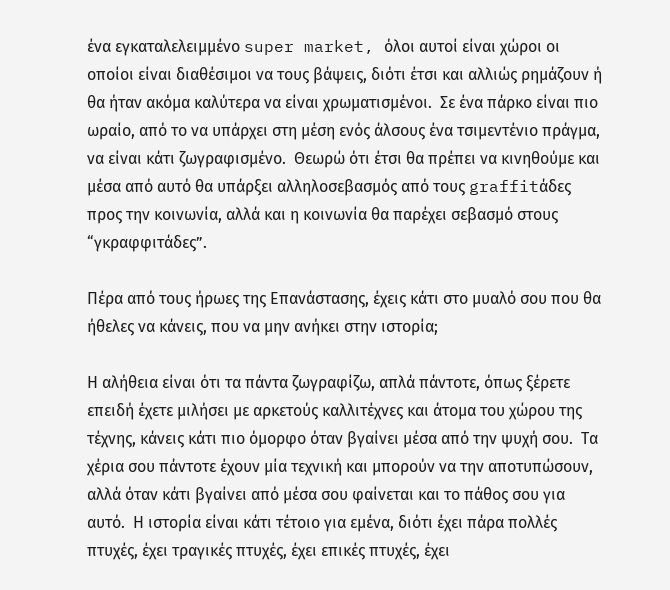ένα εγκαταλελειμμένο super market, όλοι αυτοί είναι χώροι οι οποίοι είναι διαθέσιμοι να τους βάψεις, διότι έτσι και αλλιώς ρημάζουν ή θα ήταν ακόμα καλύτερα να είναι χρωματισμένοι.  Σε ένα πάρκο είναι πιο ωραίο, από το να υπάρχει στη μέση ενός άλσους ένα τσιμεντένιο πράγμα, να είναι κάτι ζωγραφισμένο.  Θεωρώ ότι έτσι θα πρέπει να κινηθούμε και μέσα από αυτό θα υπάρξει αλληλοσεβασμός από τους graffitάδες προς την κοινωνία, αλλά και η κοινωνία θα παρέχει σεβασμό στους “γκραφφιτάδες”.

Πέρα από τους ήρωες της Επανάστασης, έχεις κάτι στο μυαλό σου που θα ήθελες να κάνεις, που να μην ανήκει στην ιστορία;

Η αλήθεια είναι ότι τα πάντα ζωγραφίζω, απλά πάντοτε, όπως ξέρετε επειδή έχετε μιλήσει με αρκετούς καλλιτέχνες και άτομα του χώρου της τέχνης, κάνεις κάτι πιο όμορφο όταν βγαίνει μέσα από την ψυχή σου.  Τα χέρια σου πάντοτε έχουν μία τεχνική και μπορούν να την αποτυπώσουν, αλλά όταν κάτι βγαίνει από μέσα σου φαίνεται και το πάθος σου για αυτό.  Η ιστορία είναι κάτι τέτοιο για εμένα, διότι έχει πάρα πολλές πτυχές, έχει τραγικές πτυχές, έχει επικές πτυχές, έχει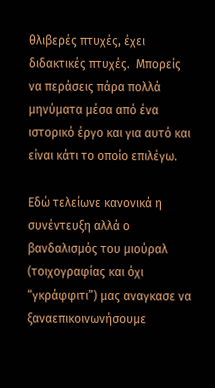θλιβερές πτυχές, έχει διδακτικές πτυχές.  Μπορείς να περάσεις πάρα πολλά μηνύματα μέσα από ένα ιστορικό έργο και για αυτό και είναι κάτι το οποίο επιλέγω.

Eδώ τελείωνε κανονικά η συνέντευξη αλλά ο βανδαλισμός του μιούραλ (τοιχογραφίας και όχι “γκράφφιτι”) μας αναγκασε να ξαναεπικοινωνήσουμε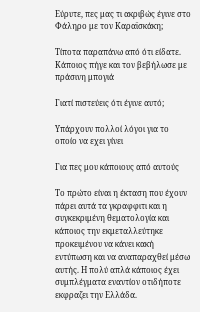Εύρυτε, πες μας τι ακριβώς έγινε στο Φάληρο με τον Καραϊσκάκη;

Τίποτα παραπάνω από ότι είδατε. Κάποιος πήγε και τον βεβήλωσε με πράσινη μπογιά

Γιατί πιστεύεις ότι έγινε αυτό;

Υπάρχουν πολλοί λόγοι για το οποίο να εχει γίνει

Για πες μου κάποιους από αυτούς

Το πρώτο είναι η έκταση που έχουν πάρει αυτά τα γκραφφιτι και η συγκεκριμένη θεματολογία και κάποιος την εκμεταλλεύτηκε προκειμένου να κάνει κακή εντύπωση και να αναπαραχθεί μέσω αυτής. Η πολύ απλά κάποιος έχει συμπλέγματα εναντίον οτιδήποτε εκφραζει την Ελλάδα.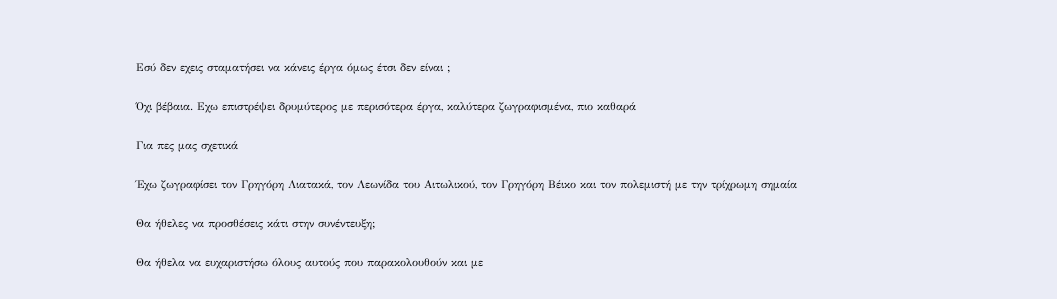Εσύ δεν εχεις σταματήσει να κάνεις έργα όμως έτσι δεν είναι ;

Όχι βέβαια. Εχω επιστρέψει δρυμύτερος με περισότερα έργα, καλύτερα ζωγραφισμένα, πιο καθαρά

Για πες μας σχετικά

Έχω ζωγραφίσει τον Γρηγόρη Λιατακά, τον Λεωνίδα του Αιτωλικού, τον Γρηγόρη Βέικο και τον πολεμιστή με την τρίχρωμη σημαία

Θα ήθελες να προσθέσεις κάτι στην συνέντευξη;

Θα ήθελα να ευχαριστήσω όλους αυτούς που παρακολουθούν και με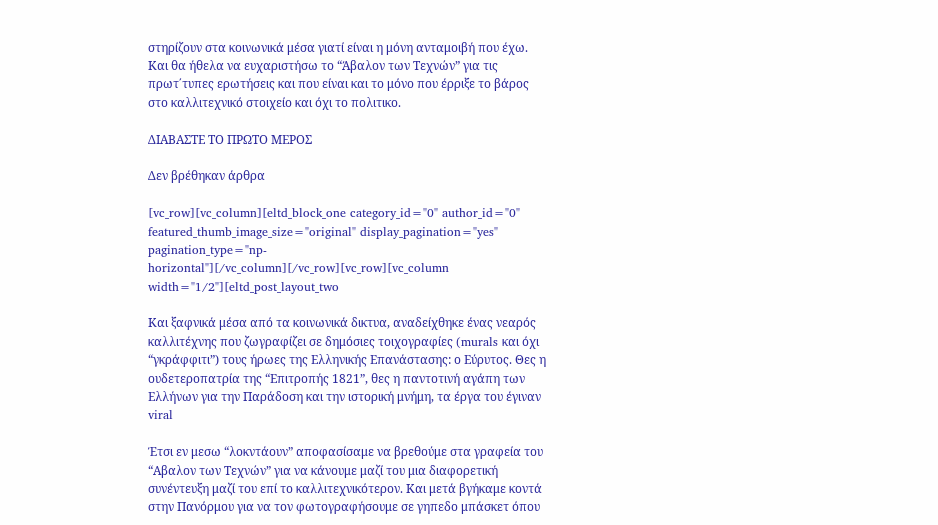στηρίζουν στα κοινωνικά μέσα γιατί είναι η μόνη ανταμοιβή που έχω. Και θα ήθελα να ευχαριστήσω το “Άβαλον των Τεχνών” για τις πρωτ΄τυπες ερωτήσεις και που είναι και το μόνο που έρριξε το βάρος στο καλλιτεχνικό στοιχείο και όχι το πολιτικο.

ΔΙΑΒΑΣΤΕ ΤΟ ΠΡΩΤΟ ΜΕΡΟΣ

Δεν βρέθηκαν άρθρα

[vc_row][vc_column][eltd_block_one category_id="0" author_id="0" featured_thumb_image_size="original" display_pagination="yes" pagination_type="np-horizontal"][/vc_column][/vc_row][vc_row][vc_column width="1/2"][eltd_post_layout_two

Και ξαφνικά μέσα από τα κοινωνικά δικτυα, αναδείχθηκε ένας νεαρός καλλιτέχνης που ζωγραφίζει σε δημόσιες τοιχογραφίες (murals και όχι “γκράφφιτι”) τους ήρωες της Ελληνικής Επανάστασης: ο Εύρυτος. Θες η ουδετεροπατρία της “Επιτροπής 1821”, θες η παντοτινή αγάπη των Ελλήνων για την Παράδοση και την ιστορική μνήμη, τα έργα του έγιναν viral

Έτσι εν μεσω “λοκντάουν” αποφασίσαμε να βρεθούμε στα γραφεία του “Αβαλον των Τεχνών” για να κάνουμε μαζί του μια διαφορετική συνέντευξη μαζί του επί το καλλιτεχνικότερον. Και μετά βγήκαμε κοντά στην Πανόρμου για να τον φωτογραφήσουμε σε γηπεδο μπάσκετ όπου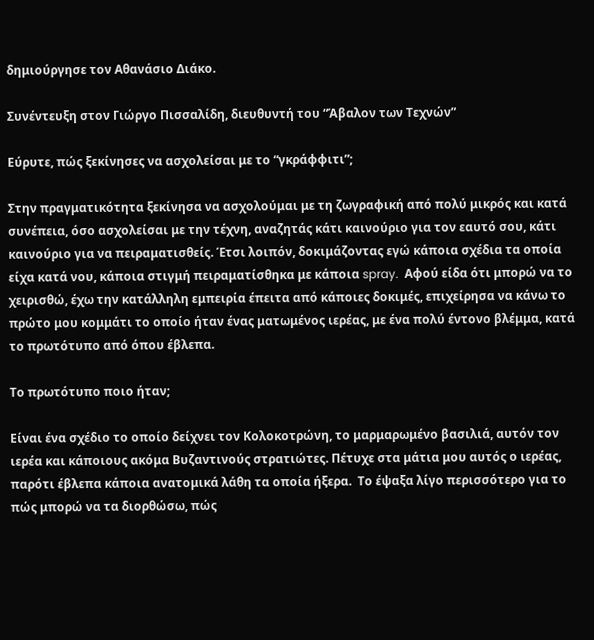δημιούργησε τον Αθανάσιο Διάκο.

Συνέντευξη στον Γιώργο Πισσαλίδη, διευθυντή του “Άβαλον των Τεχνών”

Εύρυτε, πώς ξεκίνησες να ασχολείσαι με το “γκράφφιτι”;

Στην πραγματικότητα ξεκίνησα να ασχολούμαι με τη ζωγραφική από πολύ μικρός και κατά συνέπεια, όσο ασχολείσαι με την τέχνη, αναζητάς κάτι καινούριο για τον εαυτό σου, κάτι καινούριο για να πειραματισθείς. Έτσι λοιπόν, δοκιμάζοντας εγώ κάποια σχέδια τα οποία είχα κατά νου, κάποια στιγμή πειραματίσθηκα με κάποια spray.  Αφού είδα ότι μπορώ να το χειρισθώ, έχω την κατάλληλη εμπειρία έπειτα από κάποιες δοκιμές, επιχείρησα να κάνω το πρώτο μου κομμάτι το οποίο ήταν ένας ματωμένος ιερέας, με ένα πολύ έντονο βλέμμα, κατά το πρωτότυπο από όπου έβλεπα.

Το πρωτότυπο ποιο ήταν;

Είναι ένα σχέδιο το οποίο δείχνει τον Κολοκοτρώνη, το μαρμαρωμένο βασιλιά, αυτόν τον ιερέα και κάποιους ακόμα Βυζαντινούς στρατιώτες. Πέτυχε στα μάτια μου αυτός ο ιερέας, παρότι έβλεπα κάποια ανατομικά λάθη τα οποία ήξερα.  Το έψαξα λίγο περισσότερο για το πώς μπορώ να τα διορθώσω, πώς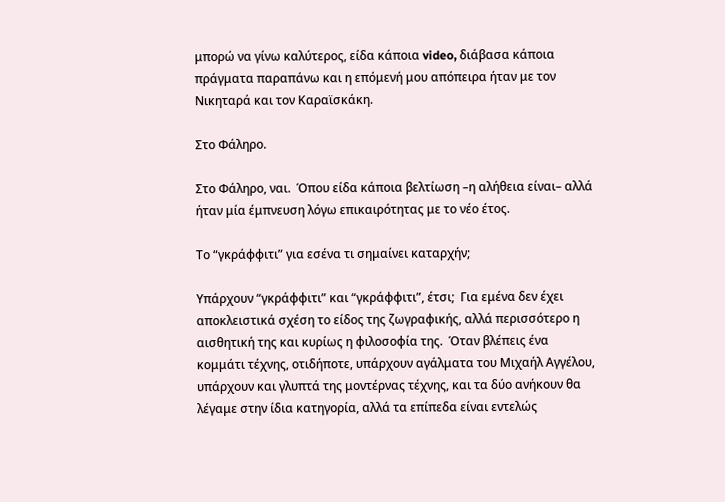μπορώ να γίνω καλύτερος, είδα κάποια video, διάβασα κάποια πράγματα παραπάνω και η επόμενή μου απόπειρα ήταν με τον Νικηταρά και τον Καραϊσκάκη.

Στο Φάληρο.

Στο Φάληρο, ναι.  Όπου είδα κάποια βελτίωση –η αλήθεια είναι– αλλά ήταν μία έμπνευση λόγω επικαιρότητας με το νέο έτος.

Το “γκράφφιτι” για εσένα τι σημαίνει καταρχήν;

Υπάρχουν “γκράφφιτι” και “γκράφφιτι”, έτσι;  Για εμένα δεν έχει αποκλειστικά σχέση το είδος της ζωγραφικής, αλλά περισσότερο η αισθητική της και κυρίως η φιλοσοφία της.  Όταν βλέπεις ένα κομμάτι τέχνης, οτιδήποτε, υπάρχουν αγάλματα του Μιχαήλ Αγγέλου, υπάρχουν και γλυπτά της μοντέρνας τέχνης, και τα δύο ανήκουν θα λέγαμε στην ίδια κατηγορία, αλλά τα επίπεδα είναι εντελώς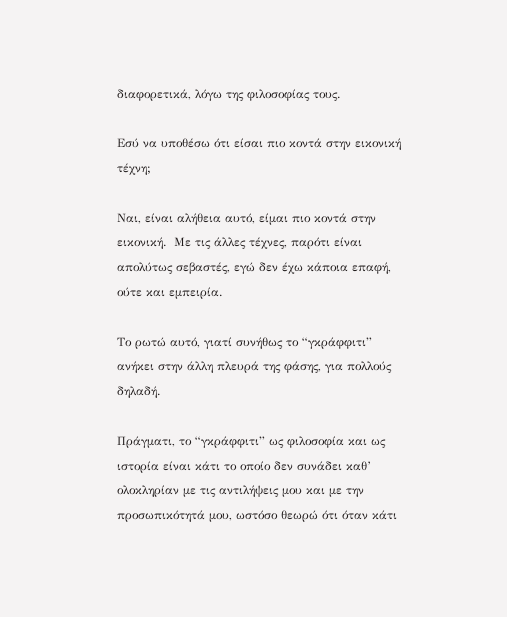διαφορετικά, λόγω της φιλοσοφίας τους.

Εσύ να υποθέσω ότι είσαι πιο κοντά στην εικονική τέχνη;

Ναι, είναι αλήθεια αυτό, είμαι πιο κοντά στην εικονική.  Με τις άλλες τέχνες, παρότι είναι απολύτως σεβαστές, εγώ δεν έχω κάποια επαφή, ούτε και εμπειρία.

Το ρωτώ αυτό, γιατί συνήθως το “γκράφφιτι” ανήκει στην άλλη πλευρά της φάσης, για πολλούς δηλαδή.

Πράγματι, το “γκράφφιτι” ως φιλοσοφία και ως ιστορία είναι κάτι το οποίο δεν συνάδει καθ’ ολοκληρίαν με τις αντιλήψεις μου και με την προσωπικότητά μου, ωστόσο θεωρώ ότι όταν κάτι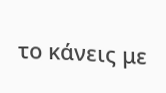το κάνεις με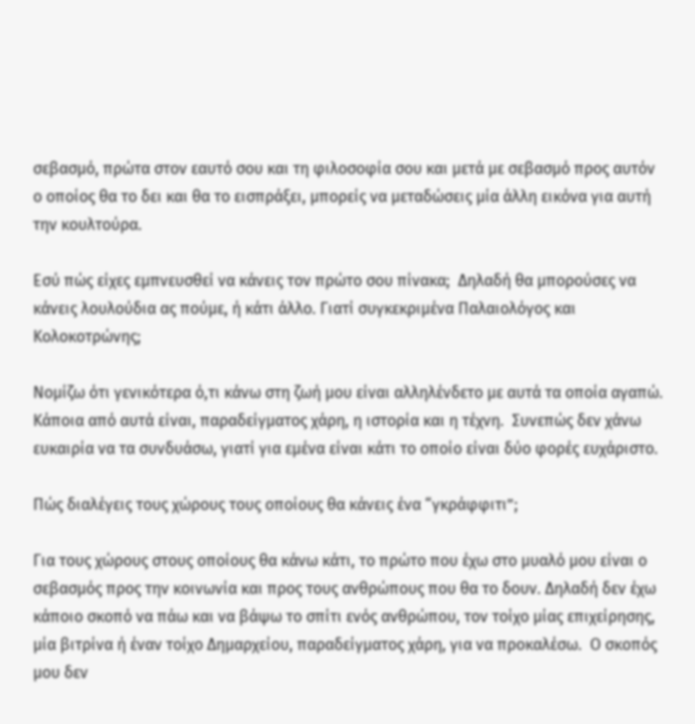σεβασμό, πρώτα στον εαυτό σου και τη φιλοσοφία σου και μετά με σεβασμό προς αυτόν ο οποίος θα το δει και θα το εισπράξει, μπορείς να μεταδώσεις μία άλλη εικόνα για αυτή την κουλτούρα.

Εσύ πώς είχες εμπνευσθεί να κάνεις τον πρώτο σου πίνακα;  Δηλαδή θα μπορούσες να κάνεις λουλούδια ας πούμε, ή κάτι άλλο. Γιατί συγκεκριμένα Παλαιολόγος και Κολοκοτρώνης;

Νομίζω ότι γενικότερα ό,τι κάνω στη ζωή μου είναι αλληλένδετο με αυτά τα οποία αγαπώ.  Κάποια από αυτά είναι, παραδείγματος χάρη, η ιστορία και η τέχνη.  Συνεπώς δεν χάνω ευκαιρία να τα συνδυάσω, γιατί για εμένα είναι κάτι το οποίο είναι δύο φορές ευχάριστο.

Πώς διαλέγεις τους χώρους τους οποίους θα κάνεις ένα “γκράφφιτι”;

Για τους χώρους στους οποίους θα κάνω κάτι, το πρώτο που έχω στο μυαλό μου είναι ο σεβασμός προς την κοινωνία και προς τους ανθρώπους που θα το δουν. Δηλαδή δεν έχω κάποιο σκοπό να πάω και να βάψω το σπίτι ενός ανθρώπου, τον τοίχο μίας επιχείρησης, μία βιτρίνα ή έναν τοίχο Δημαρχείου, παραδείγματος χάρη, για να προκαλέσω.  Ο σκοπός μου δεν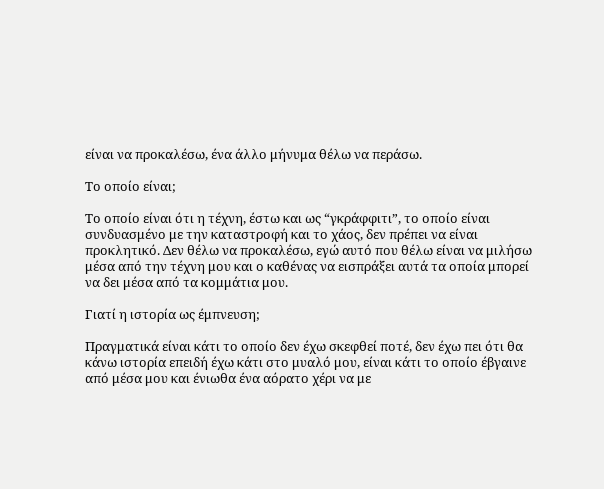είναι να προκαλέσω, ένα άλλο μήνυμα θέλω να περάσω.

Το οποίο είναι;

Το οποίο είναι ότι η τέχνη, έστω και ως “γκράφφιτι”, το οποίο είναι συνδυασμένο με την καταστροφή και το χάος, δεν πρέπει να είναι προκλητικό. Δεν θέλω να προκαλέσω, εγώ αυτό που θέλω είναι να μιλήσω μέσα από την τέχνη μου και ο καθένας να εισπράξει αυτά τα οποία μπορεί να δει μέσα από τα κομμάτια μου.

Γιατί η ιστορία ως έμπνευση;

Πραγματικά είναι κάτι το οποίο δεν έχω σκεφθεί ποτέ, δεν έχω πει ότι θα κάνω ιστορία επειδή έχω κάτι στο μυαλό μου, είναι κάτι το οποίο έβγαινε από μέσα μου και ένιωθα ένα αόρατο χέρι να με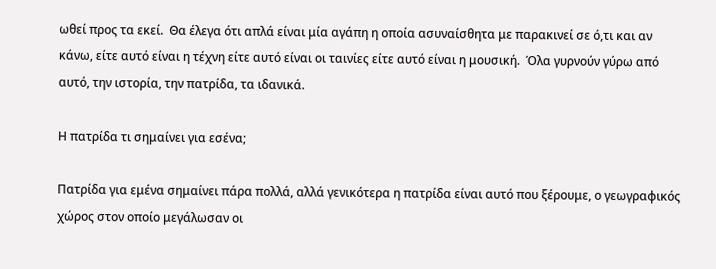ωθεί προς τα εκεί.  Θα έλεγα ότι απλά είναι μία αγάπη η οποία ασυναίσθητα με παρακινεί σε ό,τι και αν κάνω, είτε αυτό είναι η τέχνη είτε αυτό είναι οι ταινίες είτε αυτό είναι η μουσική.  Όλα γυρνούν γύρω από αυτό, την ιστορία, την πατρίδα, τα ιδανικά.

Η πατρίδα τι σημαίνει για εσένα;

Πατρίδα για εμένα σημαίνει πάρα πολλά, αλλά γενικότερα η πατρίδα είναι αυτό που ξέρουμε, ο γεωγραφικός χώρος στον οποίο μεγάλωσαν οι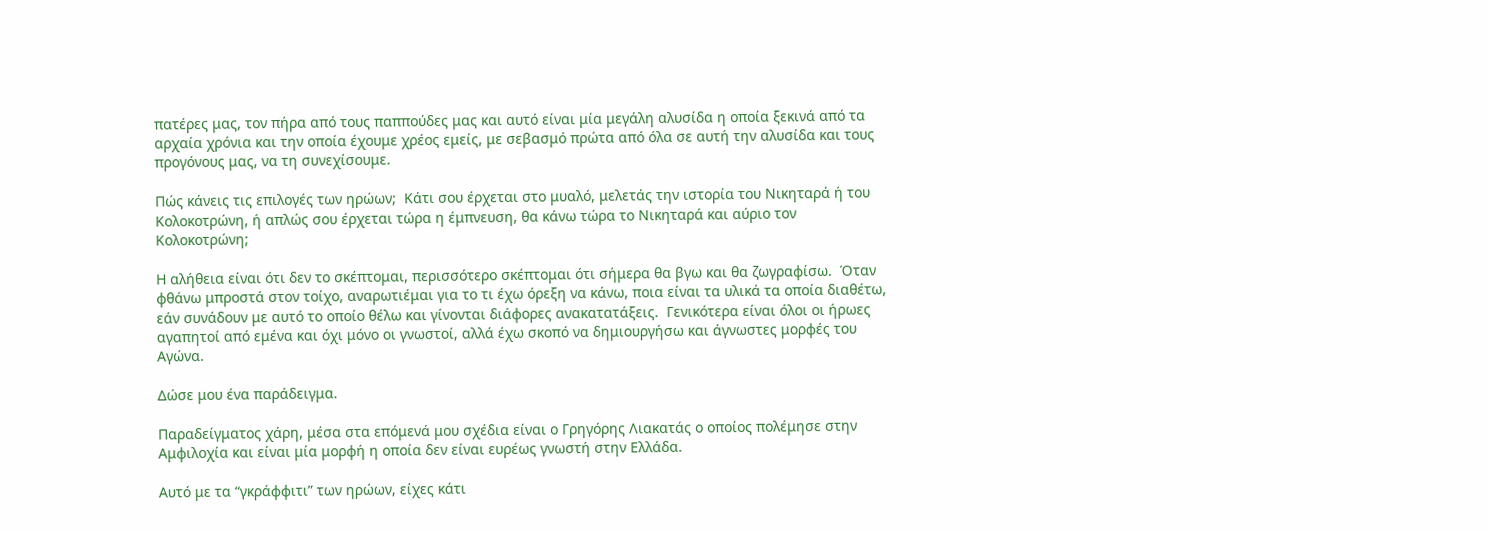πατέρες μας, τον πήρα από τους παππούδες μας και αυτό είναι μία μεγάλη αλυσίδα η οποία ξεκινά από τα αρχαία χρόνια και την οποία έχουμε χρέος εμείς, με σεβασμό πρώτα από όλα σε αυτή την αλυσίδα και τους προγόνους μας, να τη συνεχίσουμε.

Πώς κάνεις τις επιλογές των ηρώων;  Κάτι σου έρχεται στο μυαλό, μελετάς την ιστορία του Νικηταρά ή του Κολοκοτρώνη, ή απλώς σου έρχεται τώρα η έμπνευση, θα κάνω τώρα το Νικηταρά και αύριο τον Κολοκοτρώνη;

Η αλήθεια είναι ότι δεν το σκέπτομαι, περισσότερο σκέπτομαι ότι σήμερα θα βγω και θα ζωγραφίσω.  Όταν φθάνω μπροστά στον τοίχο, αναρωτιέμαι για το τι έχω όρεξη να κάνω, ποια είναι τα υλικά τα οποία διαθέτω, εάν συνάδουν με αυτό το οποίο θέλω και γίνονται διάφορες ανακατατάξεις.  Γενικότερα είναι όλοι οι ήρωες αγαπητοί από εμένα και όχι μόνο οι γνωστοί, αλλά έχω σκοπό να δημιουργήσω και άγνωστες μορφές του Αγώνα.

Δώσε μου ένα παράδειγμα.

Παραδείγματος χάρη, μέσα στα επόμενά μου σχέδια είναι ο Γρηγόρης Λιακατάς ο οποίος πολέμησε στην Αμφιλοχία και είναι μία μορφή η οποία δεν είναι ευρέως γνωστή στην Ελλάδα.

Αυτό με τα “γκράφφιτι” των ηρώων, είχες κάτι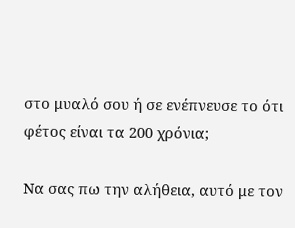στο μυαλό σου ή σε ενέπνευσε το ότι φέτος είναι τα 200 χρόνια;

Να σας πω την αλήθεια, αυτό με τον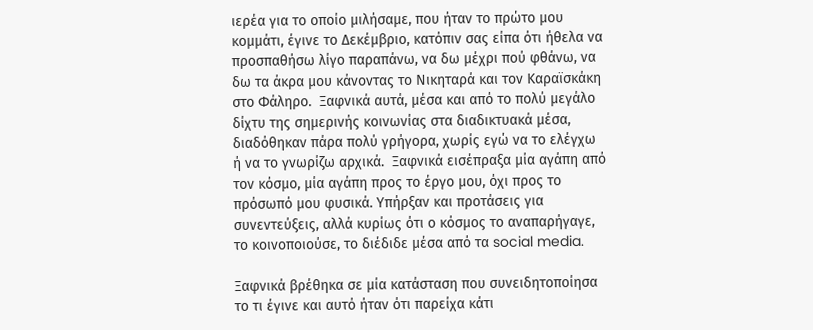ιερέα για το οποίο μιλήσαμε, που ήταν το πρώτο μου κομμάτι, έγινε το Δεκέμβριο, κατόπιν σας είπα ότι ήθελα να προσπαθήσω λίγο παραπάνω, να δω μέχρι πού φθάνω, να δω τα άκρα μου κάνοντας το Νικηταρά και τον Καραϊσκάκη στο Φάληρο.  Ξαφνικά αυτά, μέσα και από το πολύ μεγάλο δίχτυ της σημερινής κοινωνίας στα διαδικτυακά μέσα, διαδόθηκαν πάρα πολύ γρήγορα, χωρίς εγώ να το ελέγχω ή να το γνωρίζω αρχικά.  Ξαφνικά εισέπραξα μία αγάπη από τον κόσμο, μία αγάπη προς το έργο μου, όχι προς το πρόσωπό μου φυσικά. Υπήρξαν και προτάσεις για συνεντεύξεις, αλλά κυρίως ότι ο κόσμος το αναπαρήγαγε, το κοινοποιούσε, το διέδιδε μέσα από τα social media.

Ξαφνικά βρέθηκα σε μία κατάσταση που συνειδητοποίησα το τι έγινε και αυτό ήταν ότι παρείχα κάτι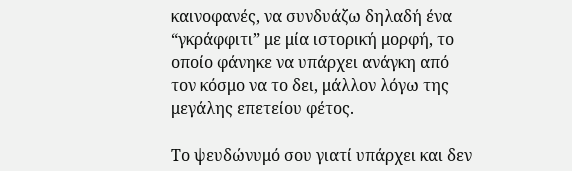καινοφανές, να συνδυάζω δηλαδή ένα “γκράφφιτι” με μία ιστορική μορφή, το οποίο φάνηκε να υπάρχει ανάγκη από τον κόσμο να το δει, μάλλον λόγω της μεγάλης επετείου φέτος.

Το ψευδώνυμό σου γιατί υπάρχει και δεν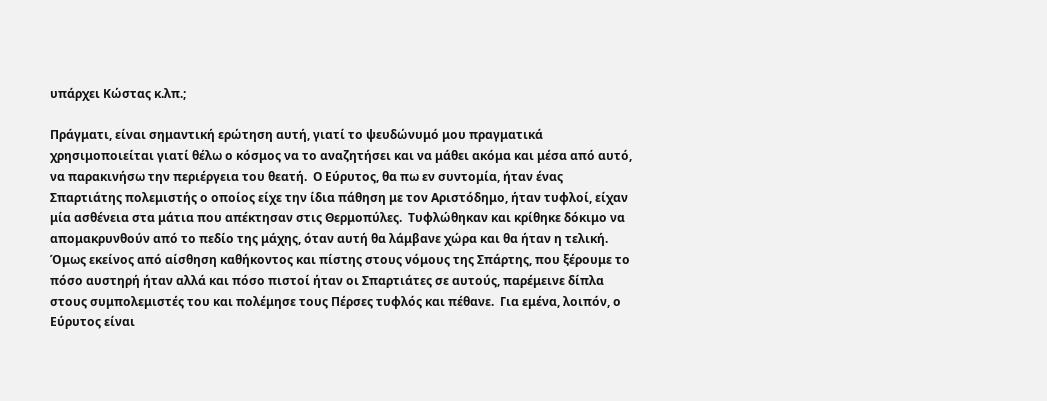υπάρχει Κώστας κ.λπ.;

Πράγματι, είναι σημαντική ερώτηση αυτή, γιατί το ψευδώνυμό μου πραγματικά χρησιμοποιείται γιατί θέλω ο κόσμος να το αναζητήσει και να μάθει ακόμα και μέσα από αυτό, να παρακινήσω την περιέργεια του θεατή.  Ο Εύρυτος, θα πω εν συντομία, ήταν ένας Σπαρτιάτης πολεμιστής ο οποίος είχε την ίδια πάθηση με τον Αριστόδημο, ήταν τυφλοί, είχαν μία ασθένεια στα μάτια που απέκτησαν στις Θερμοπύλες.  Τυφλώθηκαν και κρίθηκε δόκιμο να απομακρυνθούν από το πεδίο της μάχης, όταν αυτή θα λάμβανε χώρα και θα ήταν η τελική.  Όμως εκείνος από αίσθηση καθήκοντος και πίστης στους νόμους της Σπάρτης, που ξέρουμε το πόσο αυστηρή ήταν αλλά και πόσο πιστοί ήταν οι Σπαρτιάτες σε αυτούς, παρέμεινε δίπλα στους συμπολεμιστές του και πολέμησε τους Πέρσες τυφλός και πέθανε.  Για εμένα, λοιπόν, ο Εύρυτος είναι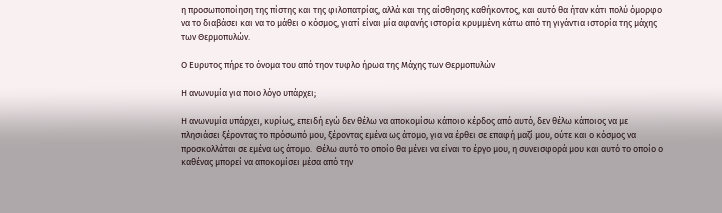η προσωποποίηση της πίστης και της φιλοπατρίας, αλλά και της αίσθησης καθήκοντος, και αυτό θα ήταν κάτι πολύ όμορφο να το διαβάσει και να το μάθει ο κόσμος, γιατί είναι μία αφανής ιστορία κρυμμένη κάτω από τη γιγάντια ιστορία της μάχης των Θερμοπυλών.

Ο Ευρυτος πήρε το όνομα του από τηον τυφλο ήρωα της Μάχης των Θερμοπυλών

Η ανωνυμία για ποιο λόγο υπάρχει;

Η ανωνυμία υπάρχει, κυρίως, επειδή εγώ δεν θέλω να αποκομίσω κάποιο κέρδος από αυτό, δεν θέλω κάποιος να με πλησιάσει ξέροντας το πρόσωπό μου, ξέροντας εμένα ως άτομο, για να έρθει σε επαφή μαζί μου, ούτε και ο κόσμος να προσκολλάται σε εμένα ως άτομο.  Θέλω αυτό το οποίο θα μένει να είναι το έργο μου, η συνεισφορά μου και αυτό το οποίο ο καθένας μπορεί να αποκομίσει μέσα από την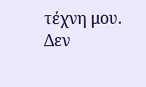τέχνη μου.  Δεν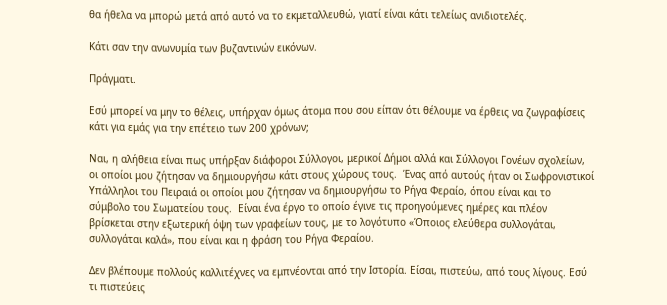θα ήθελα να μπορώ μετά από αυτό να το εκμεταλλευθώ, γιατί είναι κάτι τελείως ανιδιοτελές.

Κάτι σαν την ανωνυμία των βυζαντινών εικόνων.

Πράγματι.

Εσύ μπορεί να μην το θέλεις, υπήρχαν όμως άτομα που σου είπαν ότι θέλουμε να έρθεις να ζωγραφίσεις κάτι για εμάς για την επέτειο των 200 χρόνων;

Ναι, η αλήθεια είναι πως υπήρξαν διάφοροι Σύλλογοι, μερικοί Δήμοι αλλά και Σύλλογοι Γονέων σχολείων, οι οποίοι μου ζήτησαν να δημιουργήσω κάτι στους χώρους τους.  Ένας από αυτούς ήταν οι Σωφρονιστικοί Υπάλληλοι του Πειραιά οι οποίοι μου ζήτησαν να δημιουργήσω το Ρήγα Φεραίο, όπου είναι και το σύμβολο του Σωματείου τους.  Είναι ένα έργο το οποίο έγινε τις προηγούμενες ημέρες και πλέον βρίσκεται στην εξωτερική όψη των γραφείων τους, με το λογότυπο «Όποιος ελεύθερα συλλογάται, συλλογάται καλά», που είναι και η φράση του Ρήγα Φεραίου.

Δεν βλέπουμε πολλούς καλλιτέχνες να εμπνέονται από την Ιστορία. Είσαι, πιστεύω, από τους λίγους. Εσύ τι πιστεύεις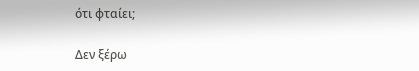ότι φταίει;

Δεν ξέρω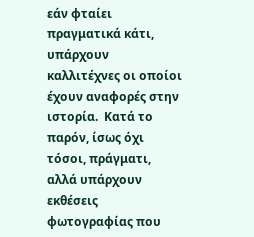εάν φταίει πραγματικά κάτι, υπάρχουν καλλιτέχνες οι οποίοι έχουν αναφορές στην ιστορία.  Κατά το παρόν, ίσως όχι τόσοι, πράγματι, αλλά υπάρχουν εκθέσεις φωτογραφίας που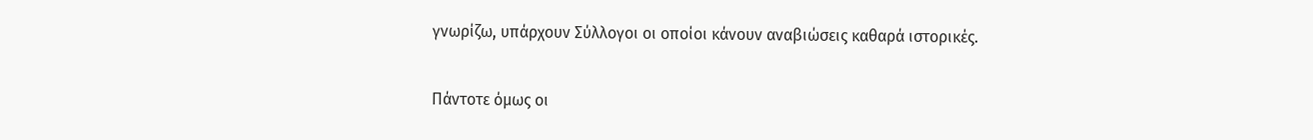γνωρίζω, υπάρχουν Σύλλογοι οι οποίοι κάνουν αναβιώσεις καθαρά ιστορικές.

Πάντοτε όμως οι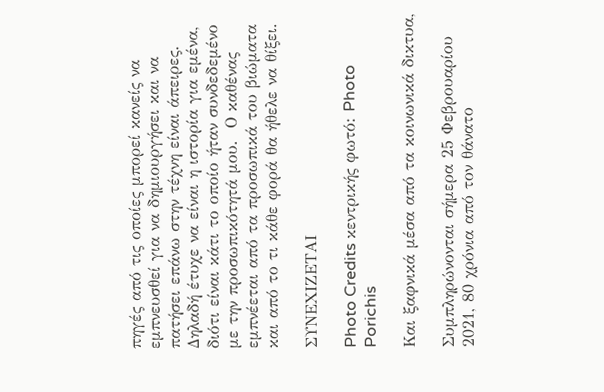πηγές από τις οποίες μπορεί κανείς να εμπνευσθεί για να δημιουργήσει και να πατήσει επάνω στην τέχνη είναι άπειρες.  Δηλαδή έτυχε να είναι η ιστορία για εμένα, διότι είναι κάτι το οποίο ήταν συνδεδεμένο με την προσωπικότητά μου.  Ο καθένας εμπνέεται από τα προσωπικά του βιώματα και από το τι κάθε φορά θα ήθελε να θίξει.

ΣΥΝΕΧΙΖΕΤΑΙ

Photo Credits κεντρικής φωτό: Photo Porichis

Και ξαφνικά μέσα από τα κοινωνικά δικτυα,

Συμπληρώνονται σήμερα 25 Φεβρουαρίου 2021, 80 χρόνια από τον θάνατο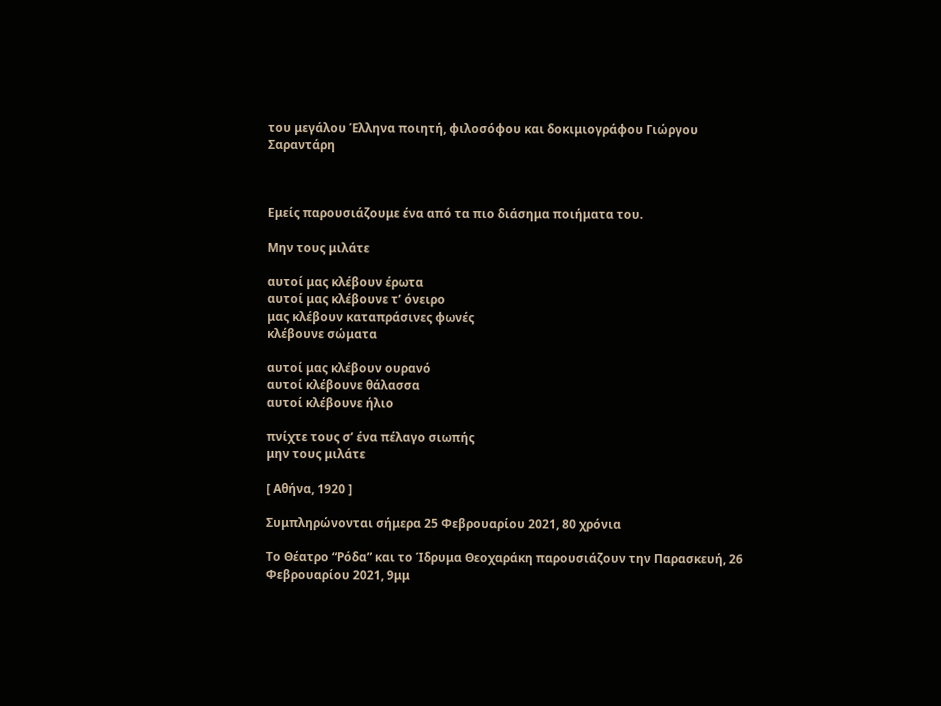του μεγάλου Έλληνα ποιητή, φιλοσόφου και δοκιμιογράφου Γιώργου Σαραντάρη



Εμείς παρουσιάζουμε ένα από τα πιο διάσημα ποιήματα του.

Μην τους μιλάτε

αυτοί μας κλέβουν έρωτα
αυτοί μας κλέβουνε τ’ όνειρο
μας κλέβουν καταπράσινες φωνές
κλέβουνε σώματα

αυτοί μας κλέβουν ουρανό
αυτοί κλέβουνε θάλασσα
αυτοί κλέβουνε ήλιο

πνίχτε τους σ’ ένα πέλαγο σιωπής
μην τους μιλάτε

[ Αθήνα, 1920 ]

Συμπληρώνονται σήμερα 25 Φεβρουαρίου 2021, 80 χρόνια

Το Θέατρο “Ρόδα” και το Ίδρυμα Θεοχαράκη παρουσιάζουν την Παρασκευή, 26 Φεβρουαρίου 2021, 9μμ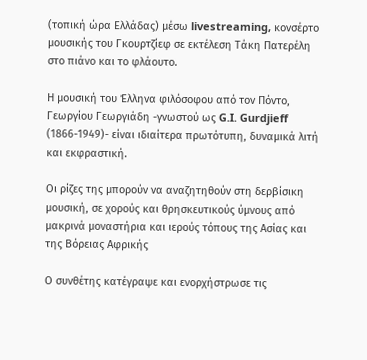(τοπική ώρα Ελλάδας) μέσω livestreaming, κονσέρτο μουσικής του Γκουρτζίεφ σε εκτέλεση Τάκη Πατερέλη στο πιάνο και το φλάουτο.

Η μουσική του Έλληνα φιλόσοφου από τον Πόντο, Γεωργίου Γεωργιάδη -γνωστού ως G.I. Gurdjieff (1866-1949)- είναι ιδιαίτερα πρωτότυπη, δυναμικά λιτή και εκφραστική.

Οι ρίζες της μπορούν να αναζητηθούν στη δερβίσικη μουσική, σε χορούς και θρησκευτικούς ύμνους από μακρινά μοναστήρια και ιερούς τόπους της Ασίας και της Βόρειας Αφρικής

Ο συνθέτης κατέγραψε και ενορχήστρωσε τις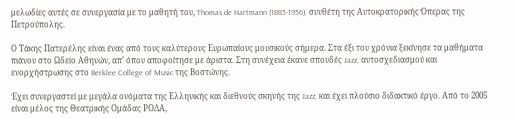μελωδίες αυτές σε συνεργασία με το μαθητή του, Thomas de Hartmann (1885-1956), συνθέτη της Αυτοκρατορικής Όπερας της Πετρούπολης.

Ο Τάκης Πατερέλης είναι ένας από τους καλύτερους Ευρωπαίους μουσικούς σήμερα. Στα έξι του χρόνια ξεκίνησε τα μαθήματα πιάνου στο Ωδείο Αθηνών, απ’ όπου αποφοίτησε με άριστα. Στη συνέχεια έκανε σπουδές Jazz, αυτοσχεδιασμού και ενορχήστρωσης στο Berklee College of Music της Βοστώνης.

Έχει συνεργαστεί με μεγάλα ονόματα της Ελληνικής και διεθνούς σκηνής της Jazz, και έχει πλούσιο διδακτικό έργο. Από το 2005 είναι μέλος της Θεατρικής Ομάδας ΡΟΔΑ,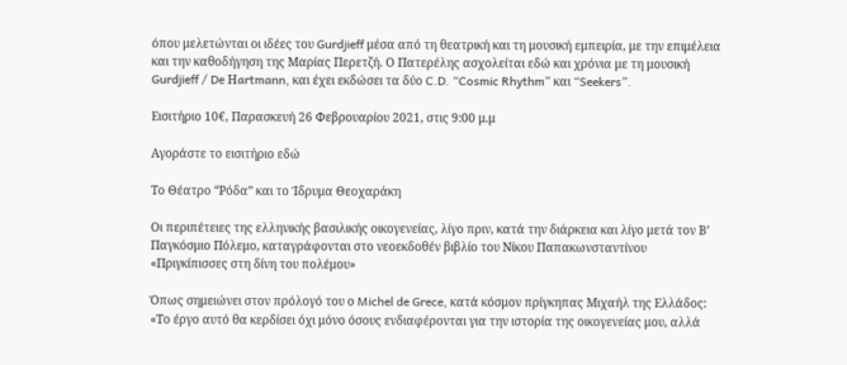όπου μελετώνται οι ιδέες του Gurdjieff μέσα από τη θεατρική και τη μουσική εμπειρία, με την επιμέλεια και την καθοδήγηση της Μαρίας Περετζή. Ο Πατερέλης ασχολείται εδώ και χρόνια με τη μουσική Gurdjieff / De Ηartmann, και έχει εκδώσει τα δύο C.D. “Cosmic Rhythm” και “Seekers”.

Εισιτήριο 10€, Παρασκευή 26 Φεβρουαρίου 2021, στις 9:00 μ.μ

Αγοράστε το εισιτήριο εδώ

Το Θέατρο “Ρόδα” και το Ίδρυμα Θεοχαράκη

Οι περιπέτειες της ελληνικής βασιλικής οικογενείας, λίγο πριν, κατά την διάρκεια και λίγο μετά τον Β’ Παγκόσμιο Πόλεμο, καταγράφονται στο νεοεκδοθέν βιβλίο του Νίκου Παπακωνσταντίνου «Πριγκίπισσες στη δίνη του πολέμου»

Όπως σημειώνει στον πρόλογό του ο Michel de Grece, κατά κόσμον πρίγκηπας Μιχαήλ της Ελλάδος: «Το έργο αυτό θα κερδίσει όχι μόνο όσους ενδιαφέρονται για την ιστορία της οικογενείας μου, αλλά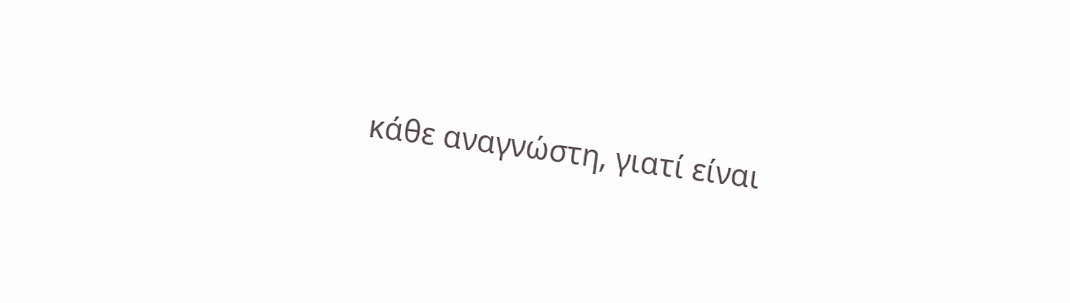κάθε αναγνώστη, γιατί είναι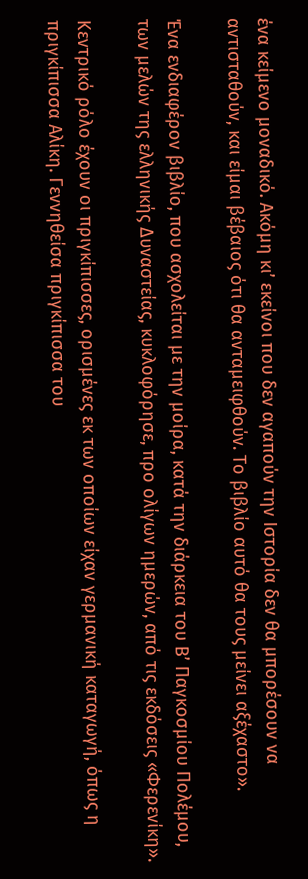ένα κείμενο μοναδικό. Ακόμη κι’ εκείνοι που δεν αγαπούν την Ιστορία δεν θα μπορέσουν να αντισταθούν, και είμαι βέβαιος ότι θα ανταμειφθούν. Το βιβλίο αυτό θα τους μείνει αξέχαστο».

Ένα ενδιαφέρον βιβλίο, που ασχολείται με την μοίρα, κατά την διάρκεια του Β’ Παγκοσμίου Πολέμου, των μελών της ελληνικής Δυναστείας, κυκλοφόρησε, προ ολίγων ημερών, από τις εκδόσεις «Φερενίκη».

Κεντρικό ρόλο έχουν οι πριγκίπισσες, ορισμένες εκ των οποίων είχαν γερμανική καταγωγή, όπως η πριγκίπισσα Αλίκη. Γεννηθείσα πριγκίπισσα του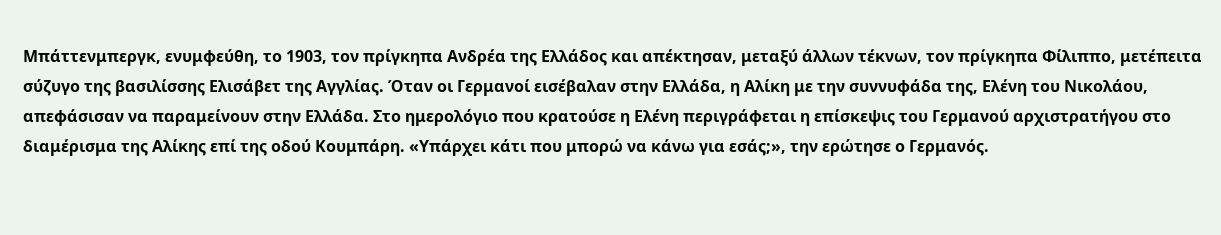Μπάττενμπεργκ, ενυμφεύθη, το 1903, τον πρίγκηπα Ανδρέα της Ελλάδος και απέκτησαν, μεταξύ άλλων τέκνων, τον πρίγκηπα Φίλιππο, μετέπειτα σύζυγο της βασιλίσσης Ελισάβετ της Αγγλίας. Όταν οι Γερμανοί εισέβαλαν στην Ελλάδα, η Αλίκη με την συννυφάδα της, Ελένη του Νικολάου, απεφάσισαν να παραμείνουν στην Ελλάδα. Στο ημερολόγιο που κρατούσε η Ελένη περιγράφεται η επίσκεψις του Γερμανού αρχιστρατήγου στο διαμέρισμα της Αλίκης επί της οδού Κουμπάρη. «Υπάρχει κάτι που μπορώ να κάνω για εσάς;», την ερώτησε ο Γερμανός.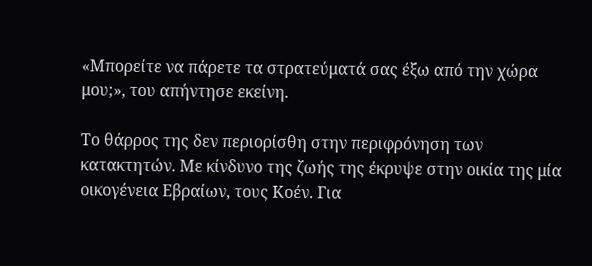«Μπορείτε να πάρετε τα στρατεύματά σας έξω από την χώρα μου;», του απήντησε εκείνη.

Το θάρρος της δεν περιορίσθη στην περιφρόνηση των κατακτητών. Με κίνδυνο της ζωής της έκρυψε στην οικία της μία οικογένεια Εβραίων, τους Κοέν. Για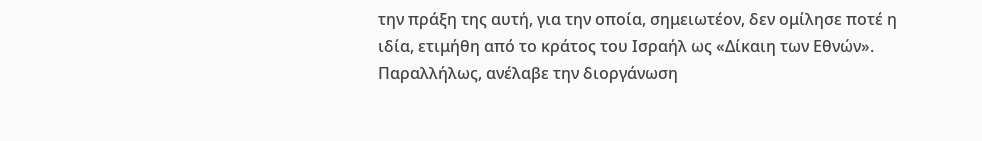την πράξη της αυτή, για την οποία, σημειωτέον, δεν ομίλησε ποτέ η ιδία, ετιμήθη από το κράτος του Ισραήλ ως «Δίκαιη των Εθνών». Παραλλήλως, ανέλαβε την διοργάνωση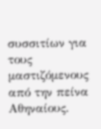συσσιτίων για τους μαστιζόμενους από την πείνα Αθηναίους.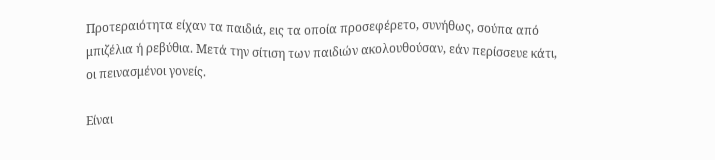Προτεραιότητα είχαν τα παιδιά, εις τα οποία προσεφέρετο, συνήθως, σούπα από μπιζέλια ή ρεβύθια. Μετά την σίτιση των παιδιών ακολουθούσαν, εάν περίσσευε κάτι, οι πεινασμένοι γονείς.

Είναι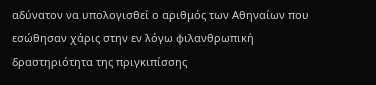αδύνατον να υπολογισθεί ο αριθμός των Αθηναίων που εσώθησαν χάρις στην εν λόγω φιλανθρωπική δραστηριότητα της πριγκιπίσσης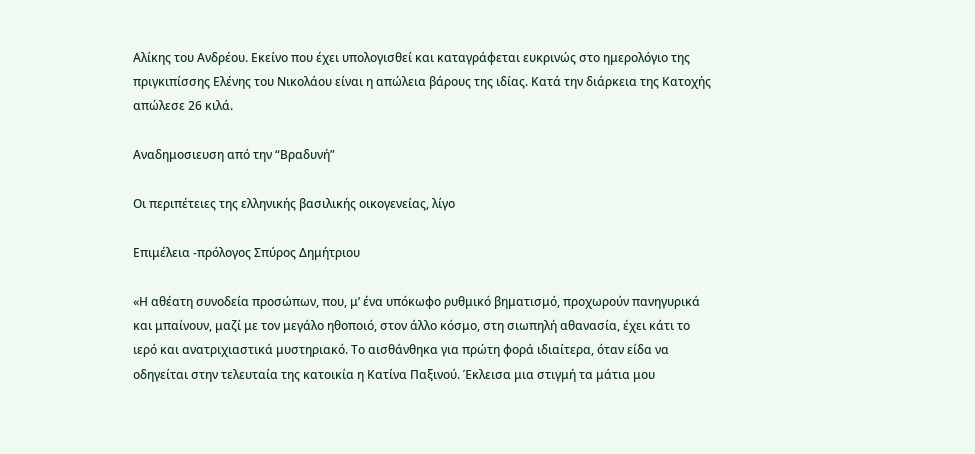Αλίκης του Ανδρέου. Εκείνο που έχει υπολογισθεί και καταγράφεται ευκρινώς στο ημερολόγιο της πριγκιπίσσης Ελένης του Νικολάου είναι η απώλεια βάρους της ιδίας. Κατά την διάρκεια της Κατοχής απώλεσε 26 κιλά.

Αναδημοσιευση από την “Βραδυνή”

Οι περιπέτειες της ελληνικής βασιλικής οικογενείας, λίγο

Eπιμέλεια -πρόλογος Σπύρος Δημήτριου

«Η αθέατη συνοδεία προσώπων, που, μ’ ένα υπόκωφο ρυθμικό βηματισμό, προχωρούν πανηγυρικά και μπαίνουν, μαζί με τον μεγάλο ηθοποιό, στον άλλο κόσμο, στη σιωπηλή αθανασία, έχει κάτι το ιερό και ανατριχιαστικά μυστηριακό. Το αισθάνθηκα για πρώτη φορά ιδιαίτερα, όταν είδα να οδηγείται στην τελευταία της κατοικία η Κατίνα Παξινού. Έκλεισα μια στιγμή τα μάτια μου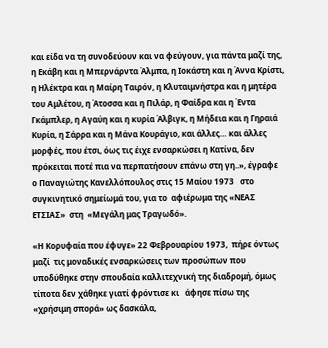και είδα να τη συνοδεύουν και να φεύγουν, για πάντα μαζί της, η Εκάβη και η Μπερνάρντα Άλμπα, η Ιοκάστη και η Άννα Κρίστι, η Ηλέκτρα και η Μαίρη Ταιρόν, η Κλυταιμνήστρα και η μητέρα του Αμλέτου, η Άτοσσα και η Πιλάρ, η Φαίδρα και η Έντα Γκάμπλερ, η Αγαύη και η κυρία Άλβιγκ, η Μήδεια και η Γηραιά Κυρία, η Σάρρα και η Μάνα Κουράγιο, και άλλες… και άλλες μορφές, που έτσι, όως τις έιχε ενσαρκώσει η Κατίνα, δεν πρόκειται ποτέ πια να περπατήσουν επάνω στη γη..», έγραφε  ο Παναγιώτης Κανελλόπουλος στις 15 Μαίου 1973   στο συγκινητικό σημείωμά του, για το  αφιέρωμα της «ΝΕΑΣ ΕΤΣΙΑΣ»  στη  «Μεγάλη μας Τραγωδό».

«Η Κορυφαία που έφυγε» 22 Φεβρουαρίου 1973,  πήρε όντως μαζί  τις μοναδικές ενσαρκώσεις των προσώπων που υποδύθηκε στην σπουδαία καλλιτεχνική της διαδρομή, όμως τίποτα δεν χάθηκε γιατί φρόντισε κι   άφησε πίσω της «χρήσιμη σπορά» ως δασκάλα,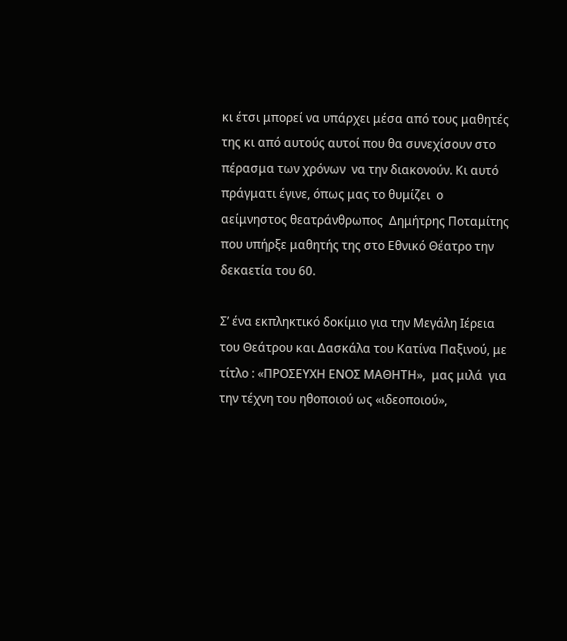κι έτσι μπορεί να υπάρχει μέσα από τους μαθητές της κι από αυτούς αυτοί που θα συνεχίσουν στο πέρασμα των χρόνων  να την διακονούν. Κι αυτό πράγματι έγινε, όπως μας το θυμίζει  ο αείμνηστος θεατράνθρωπος  Δημήτρης Ποταμίτης που υπήρξε μαθητής της στο Εθνικό Θέατρο την δεκαετία του 60.

Σ’ ένα εκπληκτικό δοκίμιο για την Μεγάλη Ιέρεια του Θεάτρου και Δασκάλα του Κατίνα Παξινού, με τίτλο : «ΠΡΟΣΕΥΧΗ ΕΝΟΣ ΜΑΘΗΤΗ»,  μας μιλά  για  την τέχνη του ηθοποιού ως «ιδεοποιού»,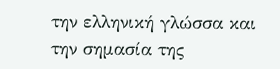την ελληνική γλώσσα και την σημασία της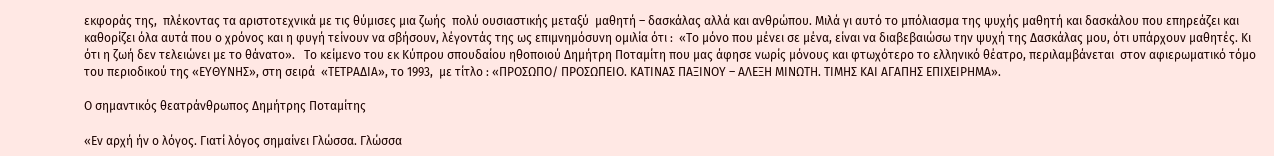εκφοράς της,  πλέκοντας τα αριστοτεχνικά με τις θύμισες μια ζωής  πολύ ουσιαστικής μεταξύ  μαθητή – δασκάλας αλλά και ανθρώπου. Μιλά γι αυτό το μπόλιασμα της ψυχής μαθητή και δασκάλου που επηρεάζει και καθορίζει όλα αυτά που ο χρόνος και η φυγή τείνουν να σβήσουν, λέγοντάς της ως επιμνημόσυνη ομιλία ότι :  «Το μόνο που μένει σε μένα, είναι να διαβεβαιώσω την ψυχή της Δασκάλας μου, ότι υπάρχουν μαθητές. Κι ότι η ζωή δεν τελειώνει με το θάνατο».   Το κείμενο του εκ Κύπρου σπουδαίου ηθοποιού Δημήτρη Ποταμίτη που μας άφησε νωρίς μόνους και φτωχότερο το ελληνικό θέατρο, περιλαμβάνεται  στον αφιερωματικό τόμο του περιοδικού της «ΕΥΘΥΝΗΣ», στη σειρά  «ΤΕΤΡΑΔΙΑ», το 1993,  με τίτλο : «ΠΡΟΣΩΠΟ/ ΠΡΟΣΩΠΕΙΟ. ΚΑΤΙΝΑΣ ΠΑΞΙΝΟΥ – ΑΛΕΞΗ ΜΙΝΩΤΗ. ΤΙΜΗΣ ΚΑΙ ΑΓΑΠΗΣ ΕΠΙΧΕΙΡΗΜΑ».

Ο σημαντικός θεατράνθρωπος Δημήτρης Ποταμίτης

«Εν αρχή ήν ο λόγος. Γιατί λόγος σημαίνει Γλώσσα. Γλώσσα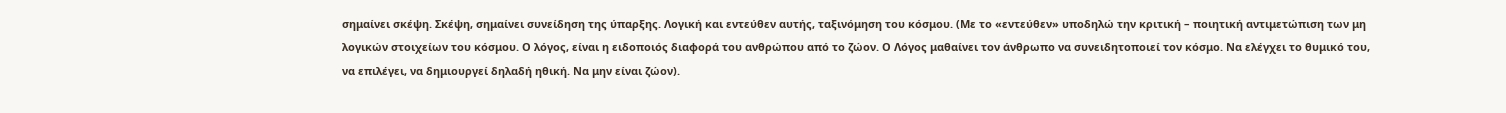σημαίνει σκέψη. Σκέψη, σημαίνει συνείδηση της ύπαρξης. Λογική και εντεύθεν αυτής, ταξινόμηση του κόσμου. (Με το «εντεύθεν» υποδηλώ την κριτική – ποιητική αντιμετώπιση των μη λογικών στοιχείων του κόσμου. Ο λόγος, είναι η ειδοποιός διαφορά του ανθρώπου από το ζώον. Ο Λόγος μαθαίνει τον άνθρωπο να συνειδητοποιεί τον κόσμο. Να ελέγχει το θυμικό του, να επιλέγει, να δημιουργεί δηλαδή ηθική. Να μην είναι ζώον).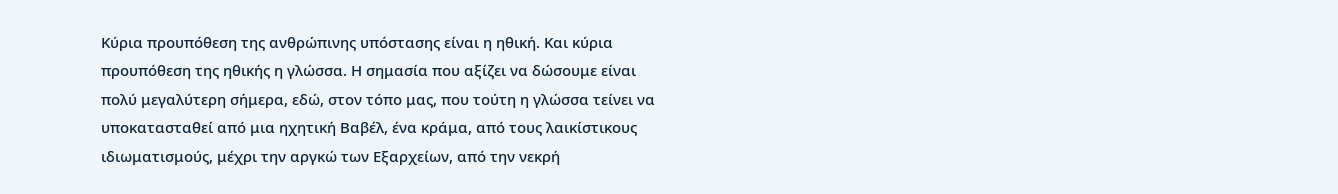Κύρια προυπόθεση της ανθρώπινης υπόστασης είναι η ηθική. Και κύρια προυπόθεση της ηθικής η γλώσσα. Η σημασία που αξίζει να δώσουμε είναι πολύ μεγαλύτερη σήμερα, εδώ, στον τόπο μας, που τούτη η γλώσσα τείνει να υποκατασταθεί από μια ηχητική Βαβέλ, ένα κράμα, από τους λαικίστικους ιδιωματισμούς, μέχρι την αργκώ των Εξαρχείων, από την νεκρή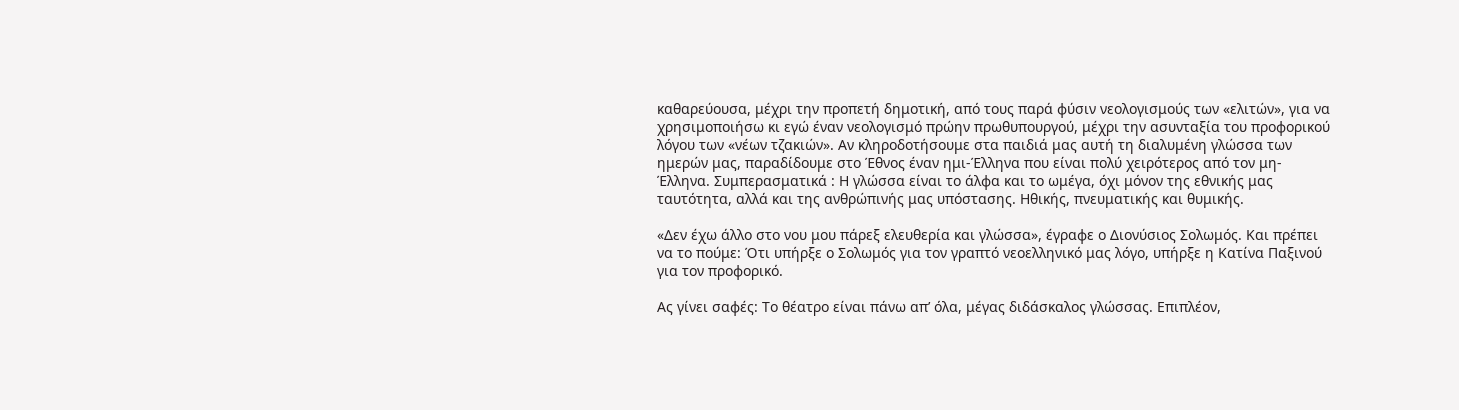καθαρεύουσα, μέχρι την προπετή δημοτική, από τους παρά φύσιν νεολογισμούς των «ελιτών», για να χρησιμοποιήσω κι εγώ έναν νεολογισμό πρώην πρωθυπουργού, μέχρι την ασυνταξία του προφορικού λόγου των «νέων τζακιών». Αν κληροδοτήσουμε στα παιδιά μας αυτή τη διαλυμένη γλώσσα των ημερών μας, παραδίδουμε στο Έθνος έναν ημι-Έλληνα που είναι πολύ χειρότερος από τον μη-Έλληνα. Συμπερασματικά : Η γλώσσα είναι το άλφα και το ωμέγα, όχι μόνον της εθνικής μας ταυτότητα, αλλά και της ανθρώπινής μας υπόστασης. Ηθικής, πνευματικής και θυμικής.

«Δεν έχω άλλο στο νου μου πάρεξ ελευθερία και γλώσσα», έγραφε ο Διονύσιος Σολωμός. Και πρέπει να το πούμε: Ότι υπήρξε ο Σολωμός για τον γραπτό νεοελληνικό μας λόγο, υπήρξε η Κατίνα Παξινού για τον προφορικό.

Ας γίνει σαφές: Το θέατρο είναι πάνω απ’ όλα, μέγας διδάσκαλος γλώσσας. Επιπλέον,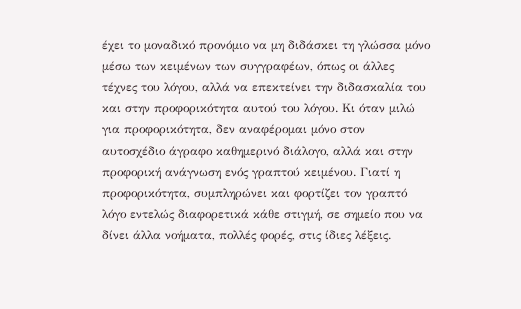έχει το μοναδικό προνόμιο να μη διδάσκει τη γλώσσα μόνο μέσω των κειμένων των συγγραφέων, όπως οι άλλες τέχνες του λόγου, αλλά να επεκτείνει την διδασκαλία του και στην προφορικότητα αυτού του λόγου. Κι όταν μιλώ για προφορικότητα, δεν αναφέρομαι μόνο στον αυτοσχέδιο άγραφο καθημερινό διάλογο, αλλά και στην προφορική ανάγνωση ενός γραπτού κειμένου. Γιατί η προφορικότητα, συμπληρώνει και φορτίζει τον γραπτό λόγο εντελώς διαφορετικά κάθε στιγμή, σε σημείο που να δίνει άλλα νοήματα, πολλές φορές, στις ίδιες λέξεις.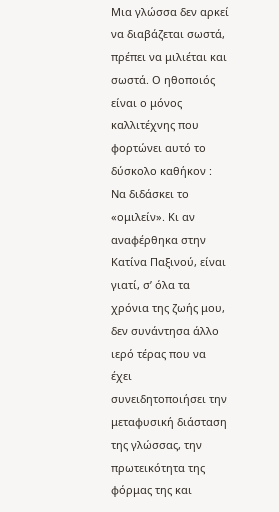Μια γλώσσα δεν αρκεί να διαβάζεται σωστά, πρέπει να μιλιέται και σωστά. Ο ηθοποιός είναι ο μόνος καλλιτέχνης που φορτώνει αυτό το δύσκολο καθήκον : Να διδάσκει το «ομιλείν». Κι αν αναφέρθηκα στην Κατίνα Παξινού, είναι γιατί, σ’ όλα τα χρόνια της ζωής μου, δεν συνάντησα άλλο ιερό τέρας που να έχει συνειδητοποιήσει την μεταφυσική διάσταση της γλώσσας, την πρωτεικότητα της φόρμας της και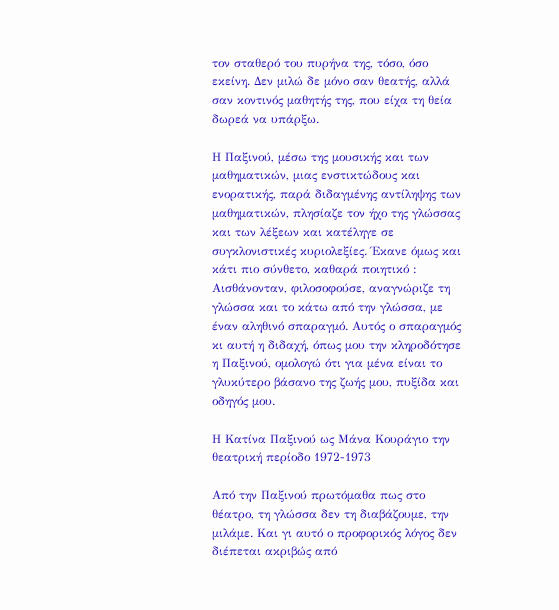τον σταθερό του πυρήνα της, τόσο, όσο εκείνη. Δεν μιλώ δε μόνο σαν θεατής, αλλά σαν κοντινός μαθητής της, που είχα τη θεία δωρεά να υπάρξω.

Η Παξινού, μέσω της μουσικής και των μαθηματικών, μιας ενστικτώδους και ενορατικής, παρά διδαγμένης αντίληψης των μαθηματικών, πλησίαζε τον ήχο της γλώσσας και των λέξεων και κατέληγε σε συγκλονιστικές κυριολεξίες. Έκανε όμως και κάτι πιο σύνθετο, καθαρά ποιητικό : Αισθάνονταν, φιλοσοφούσε, αναγνώριζε τη γλώσσα και το κάτω από την γλώσσα, με έναν αληθινό σπαραγμό. Αυτός ο σπαραγμός κι αυτή η διδαχή, όπως μου την κληροδότησε η Παξινού, ομολογώ ότι για μένα είναι το γλυκύτερο βάσανο της ζωής μου, πυξίδα και οδηγός μου.

Η Κατίνα Παξινού ως Μάνα Κουράγιο την θεατρική περίοδο 1972-1973

Από την Παξινού πρωτόμαθα πως στο θέατρο, τη γλώσσα δεν τη διαβάζουμε, την μιλάμε. Και γι αυτό ο προφορικός λόγος δεν διέπεται ακριβώς από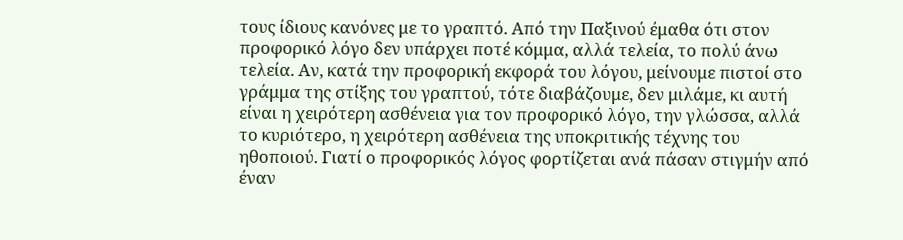τους ίδιους κανόνες με το γραπτό. Από την Παξινού έμαθα ότι στον προφορικό λόγο δεν υπάρχει ποτέ κόμμα, αλλά τελεία, το πολύ άνω τελεία. Αν, κατά την προφορική εκφορά του λόγου, μείνουμε πιστοί στο γράμμα της στίξης του γραπτού, τότε διαβάζουμε, δεν μιλάμε, κι αυτή είναι η χειρότερη ασθένεια για τον προφορικό λόγο, την γλώσσα, αλλά το κυριότερο, η χειρότερη ασθένεια της υποκριτικής τέχνης του ηθοποιού. Γιατί ο προφορικός λόγος φορτίζεται ανά πάσαν στιγμήν από έναν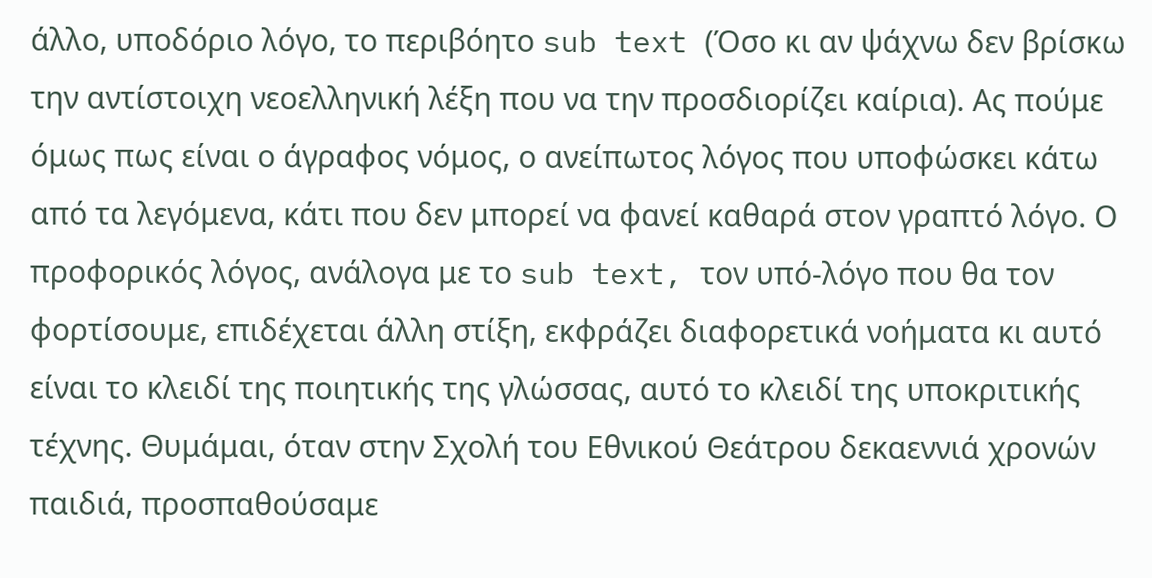άλλο, υποδόριο λόγο, το περιβόητο sub text (Όσο κι αν ψάχνω δεν βρίσκω την αντίστοιχη νεοελληνική λέξη που να την προσδιορίζει καίρια). Ας πούμε όμως πως είναι ο άγραφος νόμος, ο ανείπωτος λόγος που υποφώσκει κάτω από τα λεγόμενα, κάτι που δεν μπορεί να φανεί καθαρά στον γραπτό λόγο. Ο προφορικός λόγος, ανάλογα με το sub text, τον υπό-λόγο που θα τον φορτίσουμε, επιδέχεται άλλη στίξη, εκφράζει διαφορετικά νοήματα κι αυτό είναι το κλειδί της ποιητικής της γλώσσας, αυτό το κλειδί της υποκριτικής τέχνης. Θυμάμαι, όταν στην Σχολή του Εθνικού Θεάτρου δεκαεννιά χρονών παιδιά, προσπαθούσαμε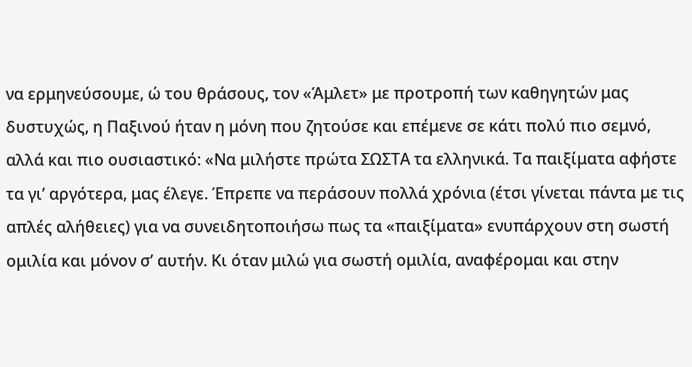να ερμηνεύσουμε, ώ του θράσους, τον «Άμλετ» με προτροπή των καθηγητών μας δυστυχώς, η Παξινού ήταν η μόνη που ζητούσε και επέμενε σε κάτι πολύ πιο σεμνό, αλλά και πιο ουσιαστικό: «Να μιλήστε πρώτα ΣΩΣΤΑ τα ελληνικά. Τα παιξίματα αφήστε τα γι’ αργότερα, μας έλεγε. Έπρεπε να περάσουν πολλά χρόνια (έτσι γίνεται πάντα με τις απλές αλήθειες) για να συνειδητοποιήσω πως τα «παιξίματα» ενυπάρχουν στη σωστή ομιλία και μόνον σ’ αυτήν. Κι όταν μιλώ για σωστή ομιλία, αναφέρομαι και στην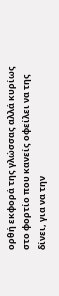ορθή εκφορά της γλώσσας αλλά κυρίως στο φορτίο που κανείς οφείλει να της δίνει, για να την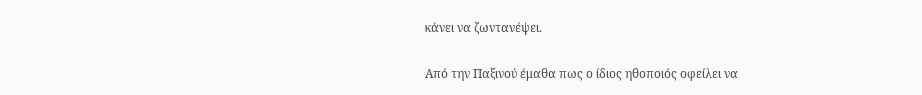κάνει να ζωντανέψει.

Από την Παξινού έμαθα πως ο ίδιος ηθοποιός οφείλει να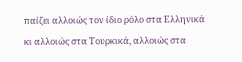παίζει αλλοιώς τον ίδιο ρόλο στα Ελληνικά κι αλλοιώς στα Τουρκικά, αλλοιώς στα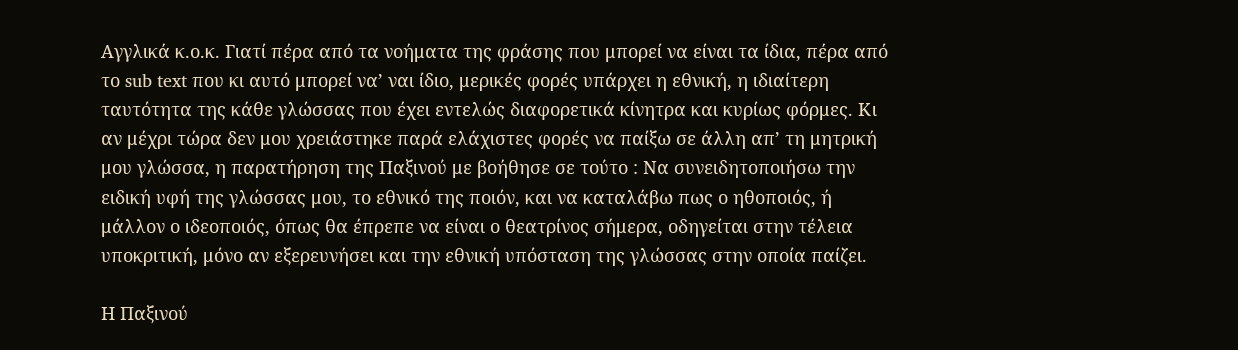Αγγλικά κ.ο.κ. Γιατί πέρα από τα νοήματα της φράσης που μπορεί να είναι τα ίδια, πέρα από το sub text που κι αυτό μπορεί να’ ναι ίδιο, μερικές φορές υπάρχει η εθνική, η ιδιαίτερη ταυτότητα της κάθε γλώσσας που έχει εντελώς διαφορετικά κίνητρα και κυρίως φόρμες. Κι αν μέχρι τώρα δεν μου χρειάστηκε παρά ελάχιστες φορές να παίξω σε άλλη απ’ τη μητρική μου γλώσσα, η παρατήρηση της Παξινού με βοήθησε σε τούτο : Να συνειδητοποιήσω την ειδική υφή της γλώσσας μου, το εθνικό της ποιόν, και να καταλάβω πως ο ηθοποιός, ή μάλλον ο ιδεοποιός, όπως θα έπρεπε να είναι ο θεατρίνος σήμερα, οδηγείται στην τέλεια υποκριτική, μόνο αν εξερευνήσει και την εθνική υπόσταση της γλώσσας στην οποία παίζει.

Η Παξινού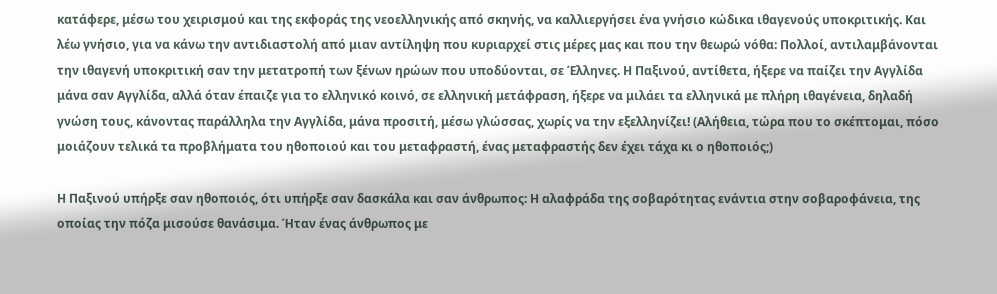κατάφερε, μέσω του χειρισμού και της εκφοράς της νεοελληνικής από σκηνής, να καλλιεργήσει ένα γνήσιο κώδικα ιθαγενούς υποκριτικής. Και λέω γνήσιο, για να κάνω την αντιδιαστολή από μιαν αντίληψη που κυριαρχεί στις μέρες μας και που την θεωρώ νόθα: Πολλοί, αντιλαμβάνονται την ιθαγενή υποκριτική σαν την μετατροπή των ξένων ηρώων που υποδύονται, σε Έλληνες. Η Παξινού, αντίθετα, ήξερε να παίζει την Αγγλίδα μάνα σαν Αγγλίδα, αλλά όταν έπαιζε για το ελληνικό κοινό, σε ελληνική μετάφραση, ήξερε να μιλάει τα ελληνικά με πλήρη ιθαγένεια, δηλαδή γνώση τους, κάνοντας παράλληλα την Αγγλίδα, μάνα προσιτή, μέσω γλώσσας, χωρίς να την εξελληνίζει! (Αλήθεια, τώρα που το σκέπτομαι, πόσο μοιάζουν τελικά τα προβλήματα του ηθοποιού και του μεταφραστή, ένας μεταφραστής δεν έχει τάχα κι ο ηθοποιός;)

Η Παξινού υπήρξε σαν ηθοποιός, ότι υπήρξε σαν δασκάλα και σαν άνθρωπος: Η αλαφράδα της σοβαρότητας ενάντια στην σοβαροφάνεια, της οποίας την πόζα μισούσε θανάσιμα. Ήταν ένας άνθρωπος με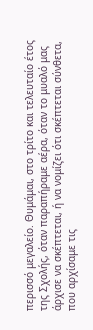περισσό μεγαλείο. Θυμάμαι, στο τρίτο και τελευταίο έτος της Σχολής, όταν παραπήραμε αέρα, όταν το μυαλό μας άρχισε να σκέπτεται, ή να νομίζει ότι σκέπτεται σύνθετα, που αρχίσαμε τις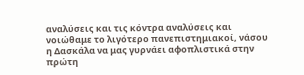αναλύσεις και τις κόντρα αναλύσεις και νοιώθαμε το λιγότερο πανεπιστημιακοί, νάσου η Δασκάλα να μας γυρνάει αφοπλιστικά στην πρώτη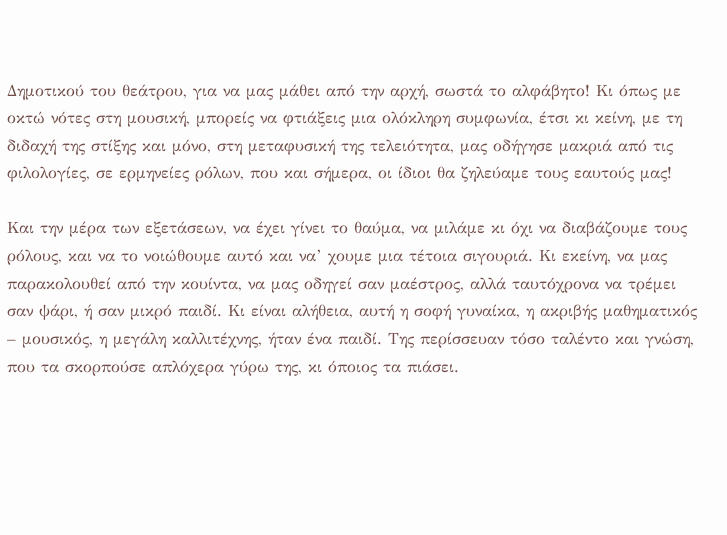Δημοτικού του θεάτρου, για να μας μάθει από την αρχή, σωστά το αλφάβητο! Κι όπως με οκτώ νότες στη μουσική, μπορείς να φτιάξεις μια ολόκληρη συμφωνία, έτσι κι κείνη, με τη διδαχή της στίξης και μόνο, στη μεταφυσική της τελειότητα, μας οδήγησε μακριά από τις φιλολογίες, σε ερμηνείες ρόλων, που και σήμερα, οι ίδιοι θα ζηλεύαμε τους εαυτούς μας!

Και την μέρα των εξετάσεων, να έχει γίνει το θαύμα, να μιλάμε κι όχι να διαβάζουμε τους ρόλους, και να το νοιώθουμε αυτό και να’ χουμε μια τέτοια σιγουριά. Κι εκείνη, να μας παρακολουθεί από την κουίντα, να μας οδηγεί σαν μαέστρος, αλλά ταυτόχρονα να τρέμει σαν ψάρι, ή σαν μικρό παιδί. Κι είναι αλήθεια, αυτή η σοφή γυναίκα, η ακριβής μαθηματικός – μουσικός, η μεγάλη καλλιτέχνης, ήταν ένα παιδί. Της περίσσευαν τόσο ταλέντο και γνώση, που τα σκορπούσε απλόχερα γύρω της, κι όποιος τα πιάσει.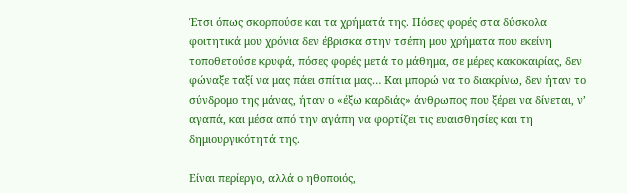Έτσι όπως σκορπούσε και τα χρήματά της. Πόσες φορές στα δύσκολα φοιτητικά μου χρόνια δεν έβρισκα στην τσέπη μου χρήματα που εκείνη τοποθετούσε κρυφά, πόσες φορές μετά το μάθημα, σε μέρες κακοκαιρίας, δεν φώναξε ταξί να μας πάει σπίτια μας… Και μπορώ να το διακρίνω, δεν ήταν το σύνδρομο της μάνας, ήταν ο «έξω καρδιάς» άνθρωπος που ξέρει να δίνεται, ν’ αγαπά, και μέσα από την αγάπη να φορτίζει τις ευαισθησίες και τη δημιουργικότητά της.

Είναι περίεργο, αλλά ο ηθοποιός,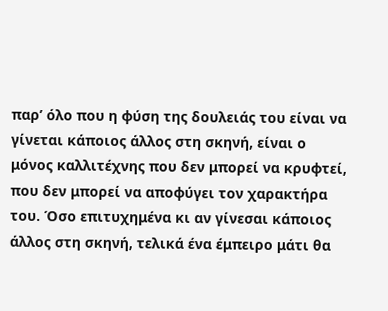παρ’ όλο που η φύση της δουλειάς του είναι να γίνεται κάποιος άλλος στη σκηνή, είναι ο μόνος καλλιτέχνης που δεν μπορεί να κρυφτεί, που δεν μπορεί να αποφύγει τον χαρακτήρα του. Όσο επιτυχημένα κι αν γίνεσαι κάποιος άλλος στη σκηνή, τελικά ένα έμπειρο μάτι θα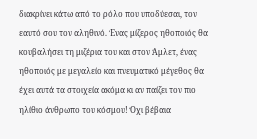διακρίνει κάτω από το ρόλο που υποδύεσαι, τον εαυτό σου τον αληθινό. Ένας μίζερος ηθοποιός θα κουβαλήσει τη μιζέρια του και στον Άμλετ, ένας ηθοποιός με μεγαλείο και πνευματικό μέγεθος θα έχει αυτά τα στοιχεία ακόμα κι αν παίζει τον πιο ηλίθιο άνθρωπο του κόσμου! Όχι βέβαια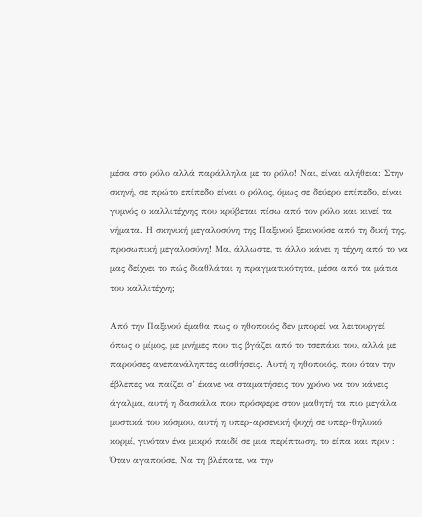μέσα στο ρόλο αλλά παράλληλα με το ρόλο! Ναι, είναι αλήθεια: Στην σκηνή, σε πρώτο επίπεδο είναι ο ρόλος, όμως σε δεύερο επίπεδο, είναι γυμνός ο καλλιτέχνης που κρύβεται πίσω από τον ρόλο και κινεί τα νήματα. Η σκηνική μεγαλοσύνη της Παξινού ξεκινούσε από τη δική της, προσωπική μεγαλοσύνη! Μα, άλλωστε, τι άλλο κάνει η τέχνη από το να μας δείχνει το πώς διαθλάται η πραγματικότητα, μέσα από τα μάτια του καλλιτέχνη;

Από την Παξινού έμαθα πως ο ηθοποιός δεν μπορεί να λειτουργεί όπως ο μίμος, με μνήμες που τις βγάζει από το τσεπάκι του, αλλά με παρούσες ανεπανάληπτες αισθήσεις. Αυτή η ηθοποιός, που όταν την έβλεπες να παίζει σ’ έκανε να σταματήσεις τον χρόνο να τον κάνεις άγαλμα, αυτή η δασκάλα που πρόσφερε στον μαθητή τα πιο μεγάλα μυστικά του κόσμου, αυτή η υπερ-αρσενική ψυχή σε υπερ-θηλυκό κορμί, γινόταν ένα μικρό παιδί σε μια περίπτωση, το είπα και πριν : Όταν αγαπούσε, Να τη βλέπατε, να την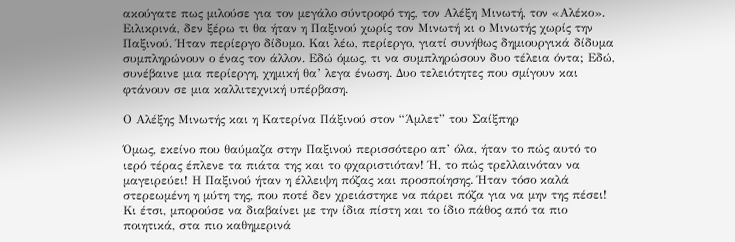ακούγατε πως μιλούσε για τον μεγάλο σύντροφό της, τον Αλέξη Μινωτή, τον «Αλέκο». Ειλικρινά, δεν ξέρω τι θα ήταν η Παξινού χωρίς τον Μινωτή κι ο Μινωτής χωρίς την Παξινού. Ήταν περίεργο δίδυμο. Και λέω, περίεργο, γιατί συνήθως δημιουργικά δίδυμα συμπληρώνουν ο ένας τον άλλον. Εδώ όμως, τι να συμπληρώσουν δυο τέλεια όντα; Εδώ, συνέβαινε μια περίεργη, χημική θα’ λεγα ένωση. Δυο τελειότητες που σμίγουν και φτάνουν σε μια καλλιτεχνική υπέρβαση.

Ο Αλέξης Μινωτής και η Κατερίνα Πάξινού στον “Άμλετ” του Σαίξπηρ

Όμως, εκείνο που θαύμαζα στην Παξινού περισσότερο απ’ όλα, ήταν το πώς αυτό το ιερό τέρας έπλενε τα πιάτα της και το φχαριστιόταν! Ή, το πώς τρελλαινόταν να μαγειρεύει! Η Παξινού ήταν η έλλειψη πόζας και προσποίησης. Ήταν τόσο καλά στερεωμένη η μύτη της, που ποτέ δεν χρειάστηκε να πάρει πόζα για να μην της πέσει! Κι έτσι, μπορούσε να διαβαίνει με την ίδια πίστη και το ίδιο πάθος από τα πιο ποιητικά, στα πιο καθημερινά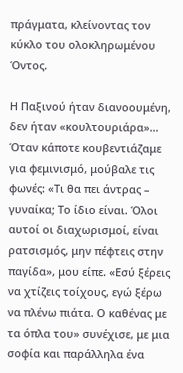πράγματα, κλείνοντας τον κύκλο του ολοκληρωμένου Όντος.

Η Παξινού ήταν διανοουμένη, δεν ήταν «κουλτουριάρα»… Όταν κάποτε κουβεντιάζαμε για φεμινισμό, μούβαλε τις φωνές: «Τι θα πει άντρας – γυναίκα; Το ίδιο είναι. Όλοι αυτοί οι διαχωρισμοί, είναι ρατσισμός, μην πέφτεις στην παγίδα», μου είπε. «Εσύ ξέρεις να χτίζεις τοίχους, εγώ ξέρω να πλένω πιάτα. Ο καθένας με τα όπλα του» συνέχισε, με μια σοφία και παράλληλα ένα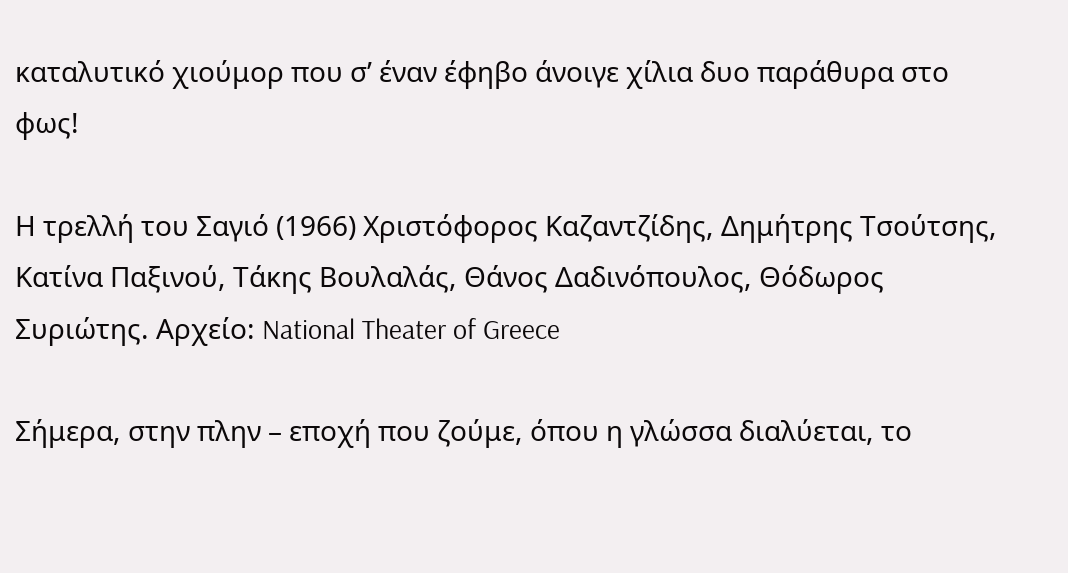καταλυτικό χιούμορ που σ’ έναν έφηβο άνοιγε χίλια δυο παράθυρα στο φως!

Η τρελλή του Σαγιό (1966) Χριστόφορος Καζαντζίδης, Δημήτρης Τσούτσης, Κατίνα Παξινού, Τάκης Βουλαλάς, Θάνος Δαδινόπουλος, Θόδωρος Συριώτης. Αρχείο: National Theater of Greece

Σήμερα, στην πλην – εποχή που ζούμε, όπου η γλώσσα διαλύεται, το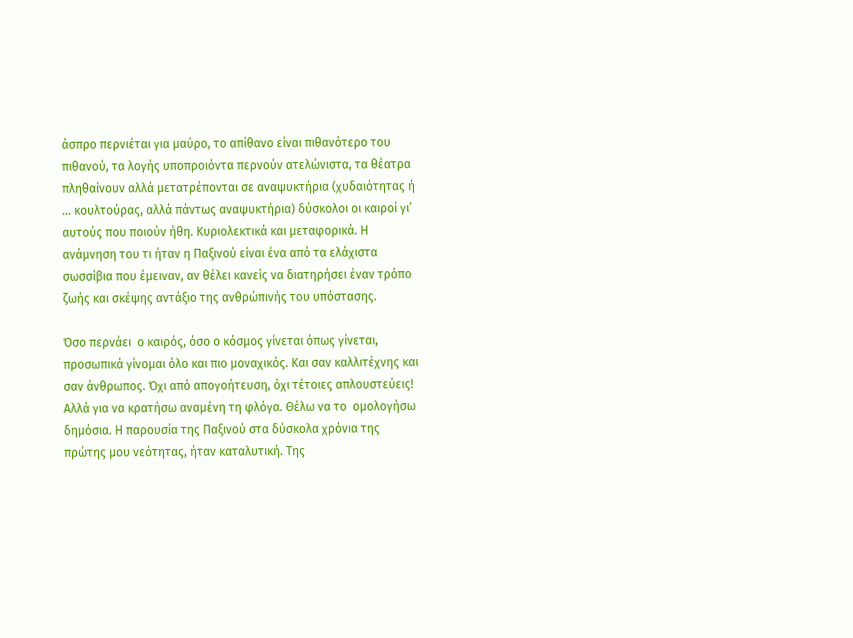άσπρο περνιέται για μαύρο, το απίθανο είναι πιθανότερο του πιθανού, τα λογής υποπροιόντα περνούν ατελώνιστα, τα θέατρα πληθαίνουν αλλά μετατρέπονται σε αναψυκτήρια (χυδαιότητας ή … κουλτούρας, αλλά πάντως αναψυκτήρια) δύσκολοι οι καιροί γι’ αυτούς που ποιούν ήθη. Κυριολεκτικά και μεταφορικά. Η ανάμνηση του τι ήταν η Παξινού είναι ένα από τα ελάχιστα σωσσίβια που έμειναν, αν θέλει κανείς να διατηρήσει έναν τρόπο ζωής και σκέψης αντάξιο της ανθρώπινής του υπόστασης.

Όσο περνάει  ο καιρός, όσο ο κόσμος γίνεται όπως γίνεται, προσωπικά γίνομαι όλο και πιο μοναχικός. Και σαν καλλιτέχνης και σαν άνθρωπος. Όχι από απογοήτευση, όχι τέτοιες απλουστεύεις! Αλλά για να κρατήσω αναμένη τη φλόγα. Θέλω να το  ομολογήσω δημόσια. Η παρουσία της Παξινού στα δύσκολα χρόνια της πρώτης μου νεότητας, ήταν καταλυτική. Της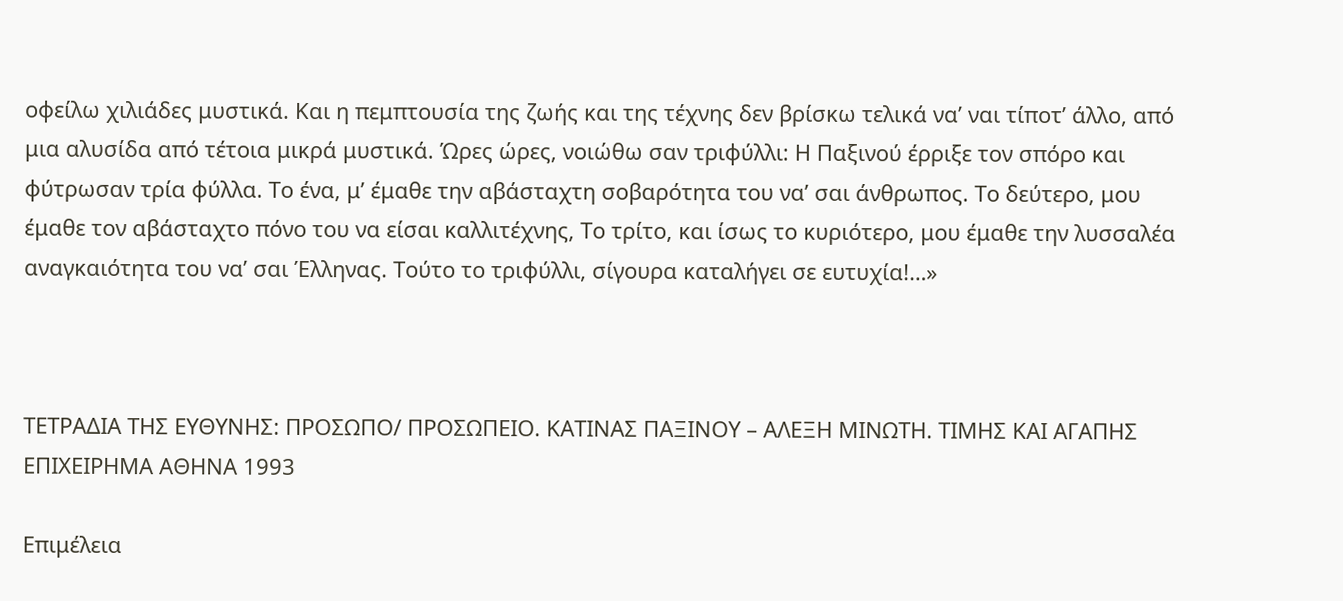οφείλω χιλιάδες μυστικά. Και η πεμπτουσία της ζωής και της τέχνης δεν βρίσκω τελικά να’ ναι τίποτ’ άλλο, από μια αλυσίδα από τέτοια μικρά μυστικά. Ώρες ώρες, νοιώθω σαν τριφύλλι: Η Παξινού έρριξε τον σπόρο και φύτρωσαν τρία φύλλα. Το ένα, μ’ έμαθε την αβάσταχτη σοβαρότητα του να’ σαι άνθρωπος. Το δεύτερο, μου έμαθε τον αβάσταχτο πόνο του να είσαι καλλιτέχνης, Το τρίτο, και ίσως το κυριότερο, μου έμαθε την λυσσαλέα αναγκαιότητα του να’ σαι Έλληνας. Τούτο το τριφύλλι, σίγουρα καταλήγει σε ευτυχία!…»



ΤΕΤΡΑΔΙΑ ΤΗΣ ΕΥΘΥΝΗΣ: ΠΡΟΣΩΠΟ/ ΠΡΟΣΩΠΕΙΟ. ΚΑΤΙΝΑΣ ΠΑΞΙΝΟΥ – ΑΛΕΞΗ ΜΙΝΩΤΗ. ΤΙΜΗΣ ΚΑΙ ΑΓΑΠΗΣ ΕΠΙΧΕΙΡΗΜΑ ΑΘΗΝΑ 1993

Eπιμέλεια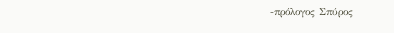-πρόλογος Σπύρος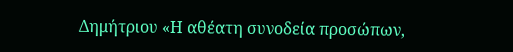Δημήτριου «Η αθέατη συνοδεία προσώπων,